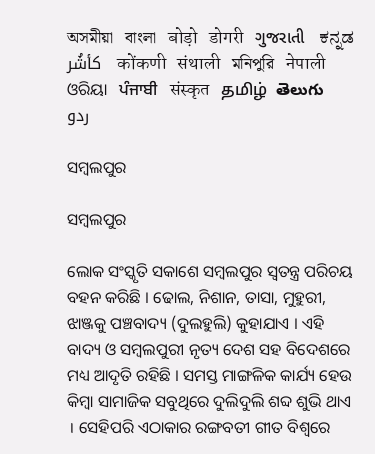অসমীয়া   বাংলা   बोड़ो   डोगरी   ગુજરાતી   ಕನ್ನಡ   كأشُر   कोंकणी   संथाली   মনিপুরি   नेपाली   ଓରିୟା   ਪੰਜਾਬੀ   संस्कृत   தமிழ்  తెలుగు   ردو

ସମ୍ବଲପୁର

ସମ୍ବଲପୁର

ଲୋକ ସଂସ୍କୃତି ସକାଶେ ସମ୍ବଲପୁର ସ୍ଵତନ୍ତ୍ର ପରିଚୟ ବହନ କରିଛି । ଢୋଲ, ନିଶାନ, ତାସା, ମୁହୁରୀ, ଝାଞ୍ଜକୁ ପଞ୍ଚବାଦ୍ୟ (ଦୁଲହୁଲି) କୁହାଯାଏ । ଏହି ବାଦ୍ୟ ଓ ସମ୍ବଲପୁରୀ ନୃତ୍ୟ ଦେଶ ସହ ବିଦେଶରେ ମଧ୍ୟ ଆଦୃତି ରହିଛି । ସମସ୍ତ ମାଙ୍ଗଳିକ କାର୍ଯ୍ୟ ହେଉ କିମ୍ବା ସାମାଜିକ ସବୁଥିରେ ଦୁଲିଦୁଲି ଶବ୍ଦ ଶୁଭି ଥାଏ । ସେହିପରି ଏଠାକାର ରଙ୍ଗବତୀ ଗୀତ ବିଶ୍ଵରେ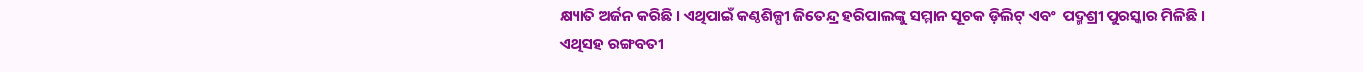କ୍ଷ୍ୟାତି ଅର୍ଜନ କରିଛି । ଏଥିପାଇଁ କଣ୍ଠଶିଳ୍ପୀ ଜିତେନ୍ଦ୍ର ହରିପାଲଙ୍କୁ ସମ୍ମାନ ସୂଚକ ଡ଼ିଲିଟ୍ ଏବଂ  ପଦ୍ମଶ୍ରୀ ପୁରସ୍କାର ମିଳିଛି । ଏଥିସହ ରଙ୍ଗବତୀ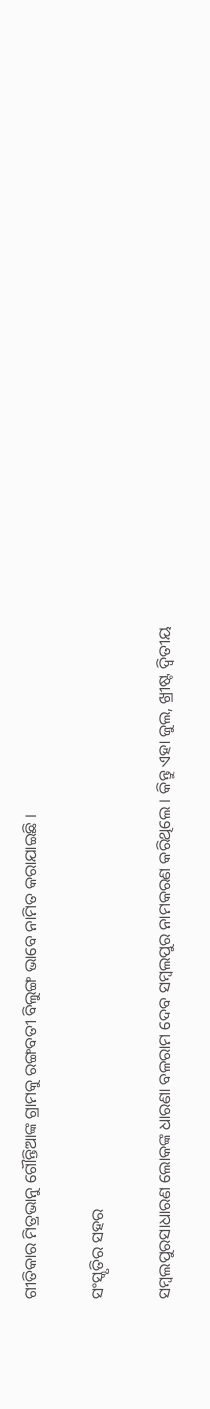ଗୀତିକାର ମିତ୍ରଭାନୁ ଗୌନ୍ତିଆଙ୍କ ଗ୍ରାମକୁ ରଙ୍ଗବତୀ ବିଲୁଙ୍ଗ ଭାବେ ନାମିତ କରାଯାଇଛି ।

ସଂସ୍କୃତିର ସହର

ସମ୍ବଲପୁରସାଧାରଣ ଲୋକଙ୍କ ଧାରଣା ବଳରାମ ଦେବ ସମ୍ବଲପୁର ନାମକରଣ କରିଥିଲେ । କିନ୍ତୁ ଏହା ଜୁଲ, ଖ୍ରୀଷ୍ଟ ଦ୍ଵିତୀୟ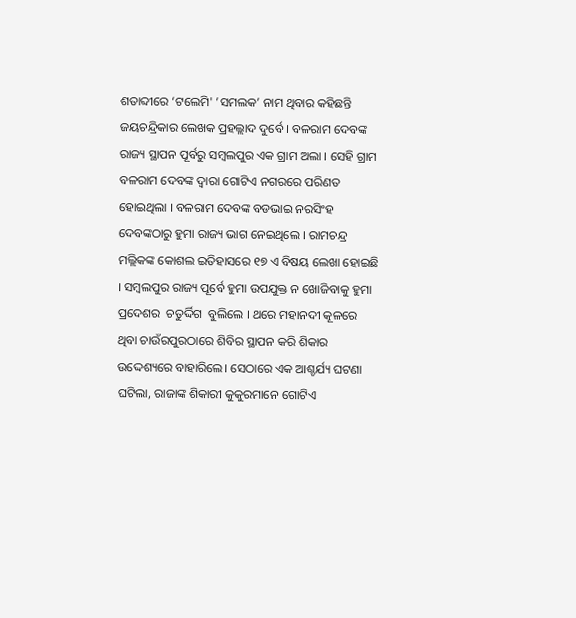ଶତାବ୍ଦୀରେ ‘ଟଲେମି' ’ସମଲକ’ ନାମ ଥିବାର କହିଛନ୍ତି ଜୟଚନ୍ଦ୍ରିକାର ଲେଖକ ପ୍ରହଲ୍ଲାଦ ଦୁର୍ବେ । ବଳରାମ ଦେବଙ୍କ ରାଜ୍ୟ ସ୍ଥାପନ ପୂର୍ବରୁ ସମ୍ବଲପୁର ଏକ ଗ୍ରାମ ଅଲା । ସେହି ଗ୍ରାମ ବଳରାମ ଦେବଙ୍କ ଦ୍ଵାରା ଗୋଟିଏ ନଗରରେ ପରିଣତ ହୋଇଥିଲା । ବଳରାମ ଦେବଙ୍କ ବଡଭାଇ ନରସିଂହ ଦେବଙ୍କଠାରୁ ହୁମା ରାଜ୍ୟ ଭାଗ ନେଇଥିଲେ । ରାମଚନ୍ଦ୍ର ମଲ୍ଲିକଙ୍କ କୋଶଲ ଇତିହାସରେ ୧୭ ଏ ବିଷୟ ଲେଖା ହୋଇଛି । ସମ୍ବଲପୁର ରାଜ୍ୟ ପୂର୍ବେ ହୁମା ଉପଯୁକ୍ତ ନ ଖୋଜିବାକୁ ହୁମା ପ୍ରଦେଶର  ଚତୁର୍ଦ୍ଦିଗ  ବୁଲିଲେ । ଥରେ ମହାନଦୀ କୂଳରେ ଥିବା ଚାଉଁରପୁରଠାରେ ଶିବିର ସ୍ଥାପନ କରି ଶିକାର ଉଦ୍ଦେଶ୍ୟରେ ବାହାରିଲେ। ସେଠାରେ ଏକ ଆଶ୍ଚର୍ଯ୍ୟ ଘଟଣା ଘଟିଲା, ରାଜାଙ୍କ ଶିକାରୀ କୁକୁରମାନେ ଗୋଟିଏ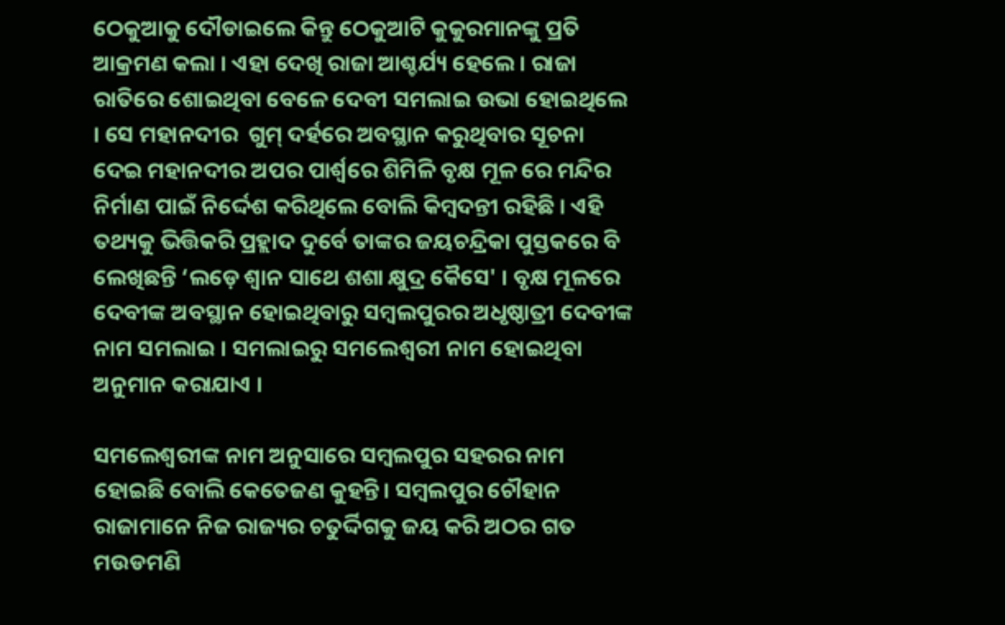ଠେକୁଆକୁ ଦୌଡାଇଲେ କିନ୍ତୁ ଠେକୁଆଟି କୁକୁରମାନଙ୍କୁ ପ୍ରତି ଆକ୍ରମଣ କଲା । ଏହା ଦେଖି ରାଜା ଆଶ୍ଚର୍ଯ୍ୟ ହେଲେ । ରାଜା ରାତିରେ ଶୋଇଥିବା ବେଳେ ଦେବୀ ସମଲାଇ ଉଭା ହୋଇଥିଲେ  । ସେ ମହାନଦୀର  ଗୁମ୍ ଦର୍ହରେ ଅବସ୍ଥାନ କରୁଥିବାର ସୂଚନା ଦେଇ ମହାନଦୀର ଅପର ପାର୍ଶ୍ଵରେ ଶିମିଳି ବୃକ୍ଷ ମୂଳ ରେ ମନ୍ଦିର ନିର୍ମାଣ ପାଇଁ ନିର୍ଦ୍ଦେଶ କରିଥିଲେ ବୋଲି କିମ୍ବଦନ୍ତୀ ରହିଛି । ଏହି ତଥ୍ୟକୁ ଭିତ୍ତିକରି ପ୍ରହ୍ଲାଦ ଦୁର୍ବେ ତାଙ୍କର ଜୟଚନ୍ଦ୍ରିକା ପୁସ୍ତକରେ ବି ଲେଖିଛନ୍ତି ‘ଲଡ଼େ ଶ୍ଵାନ ସାଥେ ଶଶା କ୍ଷୁଦ୍ର କୈସେ' । ବୃକ୍ଷ ମୂଳରେ ଦେବୀଙ୍କ ଅବସ୍ଥାନ ହୋଇଥିବାରୁ ସମ୍ବଲପୁରର ଅଧୃଷ୍ଠାତ୍ରୀ ଦେବୀଙ୍କ ନାମ ସମଲାଇ । ସମଲାଇରୁ ସମଲେଶ୍ଵରୀ ନାମ ହୋଇଥିବା ଅନୁମାନ କରାଯାଏ ।

ସମଲେଶ୍ଵରୀଙ୍କ ନାମ ଅନୁସାରେ ସମ୍ବଲପୁର ସହରର ନାମ ହୋଇଛି ବୋଲି କେତେଜଣ କୁହନ୍ତି। ସମ୍ବଲପୁର ଚୌହାନ ରାଜାମାନେ ନିଜ ରାଜ୍ୟର ଚତୁର୍ଦ୍ଦିଗକୁ ଜୟ କରି ଅଠର ଗତ ମଉଡମଣି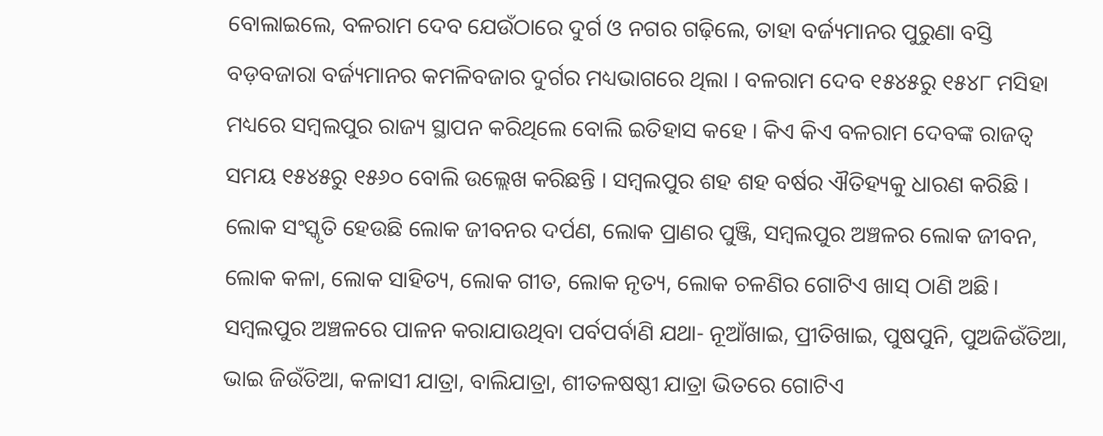ବୋଲାଇଲେ, ବଳରାମ ଦେବ ଯେଉଁଠାରେ ଦୁର୍ଗ ଓ ନଗର ଗଢ଼ିଲେ, ତାହା ବର୍ଜ୍ୟମାନର ପୁରୁଣା ବସ୍ତି ବଡ଼ବଜାରା ବର୍ଜ୍ୟମାନର କମଳିବଜାର ଦୁର୍ଗର ମଧ୍ୟଭାଗରେ ଥିଲା । ବଳରାମ ଦେବ ୧୫୪୫ରୁ ୧୫୪୮ ମସିହା ମଧ୍ୟରେ ସମ୍ବଲପୁର ରାଜ୍ୟ ସ୍ଥାପନ କରିଥିଲେ ବୋଲି ଇତିହାସ କହେ । କିଏ କିଏ ବଳରାମ ଦେବଙ୍କ ରାଜତ୍ଵ ସମୟ ୧୫୪୫ରୁ ୧୫୬୦ ବୋଲି ଉଲ୍ଲେଖ କରିଛନ୍ତି । ସମ୍ବଲପୁର ଶହ ଶହ ବର୍ଷର ଐତିହ୍ୟକୁ ଧାରଣ କରିଛି । ଲୋକ ସଂସ୍କୃତି ହେଉଛି ଲୋକ ଜୀବନର ଦର୍ପଣ, ଲୋକ ପ୍ରାଣର ପୁଞ୍ଜି, ସମ୍ବଲପୁର ଅଞ୍ଚଳର ଲୋକ ଜୀବନ, ଲୋକ କଳା, ଲୋକ ସାହିତ୍ୟ, ଲୋକ ଗୀତ, ଲୋକ ନୃତ୍ୟ, ଲୋକ ଚଳଣିର ଗୋଟିଏ ଖାସ୍ ଠାଣି ଅଛି। ସମ୍ବଲପୁର ଅଞ୍ଚଳରେ ପାଳନ କରାଯାଉଥିବା ପର୍ବପର୍ବାଣି ଯଥା- ନୂଆଁଖାଇ, ପ୍ରୀତିଖାଇ, ପୁଷପୁନି, ପୁଅଜିଉଁତିଆ, ଭାଇ ଜିଉଁତିଆ, କଳାସୀ ଯାତ୍ରା, ବାଲିଯାତ୍ରା, ଶୀତଳଷଷ୍ଠୀ ଯାତ୍ରା ଭିତରେ ଗୋଟିଏ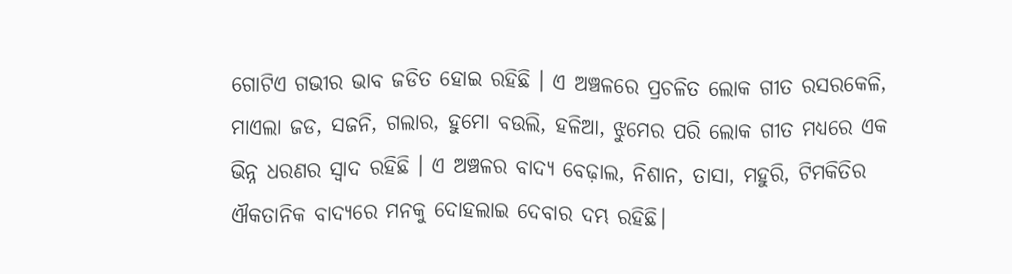ଗୋଟିଏ ଗଭୀର ଭାବ ଜଡିତ ହୋଇ ରହିଛି । ଏ ଅଞ୍ଚଳରେ ପ୍ରଚଳିତ ଲୋକ ଗୀତ ରସରକେଳି, ମାଏଲା ଜଡ, ସଜନି, ଗଲାର, ହୁମୋ ବଉଲି, ହଳିଆ, ଝୁମେର ପରି ଲୋକ ଗୀତ ମଧ୍ୟରେ ଏକ ଭିନ୍ନ ଧରଣର ସ୍ଵାଦ ରହିଛି । ଏ ଅଞ୍ଚଳର ବାଦ୍ୟ ବେଢ଼ାଲ, ନିଶାନ, ତାସା, ମହୁରି, ଟିମକିତିର ଐକତାନିକ ବାଦ୍ୟରେ ମନକୁ ଦୋହଲାଇ ଦେବାର ଦମ୍ଭ ରହିଛି।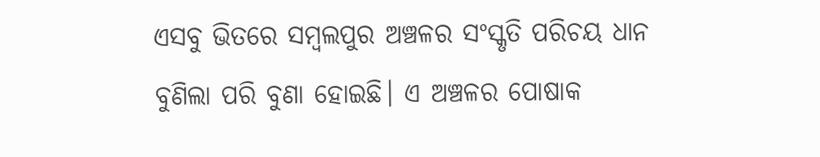ଏସବୁ ଭିତରେ ସମ୍ବଲପୁର ଅଞ୍ଚଳର ସଂସ୍କୃତି ପରିଚୟ ଧାନ ବୁଣିଲା ପରି ବୁଣା ହୋଇଛି। ଏ ଅଞ୍ଚଳର ପୋଷାକ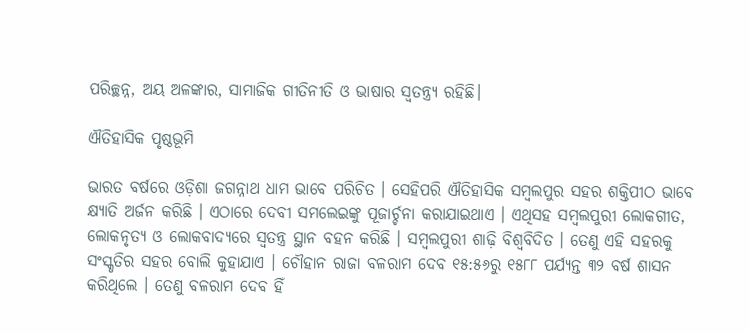ପରିଚ୍ଛନ୍ନ, ଅୟ ଅଳଙ୍କାର, ସାମାଜିକ ଗୀତିନୀତି ଓ ଭାଷାର ସ୍ଵତନ୍ତ୍ର୍ୟ ରହିଛି।

ଐତିହାସିକ ପୃଷ୍ଠଭୂମି

ଭାରତ ବର୍ଷରେ ଓଡ଼ିଶା ଜଗନ୍ନାଥ ଧାମ ଭାବେ ପରିଚିତ । ସେହିପରି ଐତିହାସିକ ସମ୍ବଲପୁର ସହର ଶକ୍ତିପୀଠ ଭାବେ କ୍ଷ୍ୟାତି ଅର୍ଜନ କରିଛି । ଏଠାରେ ଦେବୀ ସମଲେଇଙ୍କୁ ପୂଜାର୍ଚ୍ଚନା କରାଯାଇଥାଏ । ଏଥିସହ ସମ୍ବଲପୁରୀ ଲୋକଗୀତ, ଲୋକନୃତ୍ୟ ଓ ଲୋକବାଦ୍ୟରେ ସ୍ଵତନ୍ତ୍ର ସ୍ଥାନ ବହନ କରିଛି । ସମ୍ବଲପୁରୀ ଶାଢ଼ି ବିଶ୍ୱବିଦିତ । ତେଣୁ ଏହି ସହରକୁ ସଂସ୍କୃତିର ସହର ବୋଲି କୁହାଯାଏ । ଚୌହାନ ରାଜା ବଳରାମ ଦେବ ୧୫:୫୬ରୁ ୧୫୮୮ ପର୍ଯ୍ୟନ୍ତ ୩୨ ବର୍ଷ ଶାସନ କରିଥିଲେ । ତେଣୁ ବଳରାମ ଦେବ ହିଁ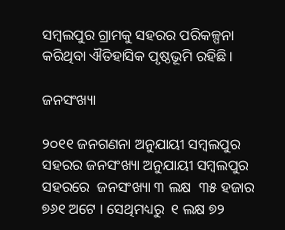ସମ୍ବଲପୁର ଗ୍ରାମକୁ ସହରର ପରିକଳ୍ପନା କରିଥିବା ଐତିହାସିକ ପୃଷ୍ଠଭୂମି ରହିଛି ।

ଜନସଂଖ୍ୟା

୨୦୧୧ ଜନଗଣନା ଅନୁଯାୟୀ ସମ୍ବଲପୁର ସହରର ଜନସଂଖ୍ୟା ଅନୁଯାୟୀ ସମ୍ବଲପୁର ସହରରେ  ଜନସଂଖ୍ୟା ୩ ଲକ୍ଷ  ୩୫ ହଜାର ୭୬୧ ଅଟେ । ସେଥିମଧ୍ୟରୁ  ୧ ଲକ୍ଷ ୭୨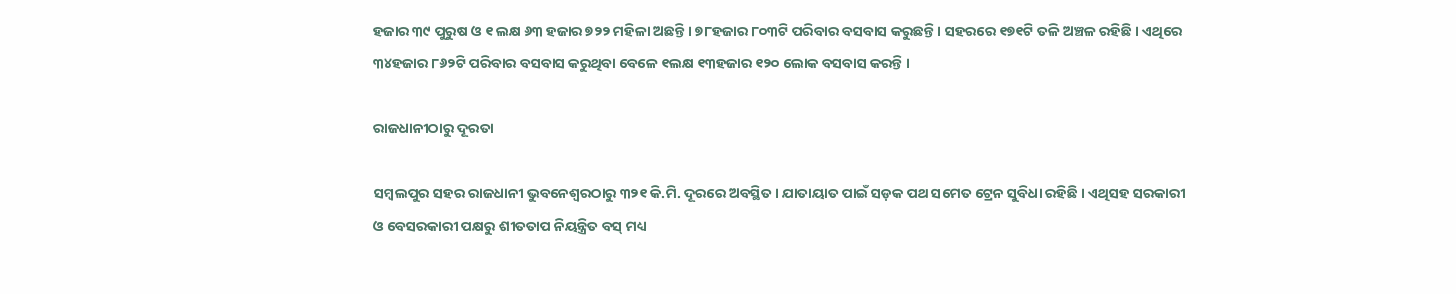ହଜାର ୩୯ ପୁରୁଷ ଓ ୧ ଲକ୍ଷ ୬୩ ହଜାର ୭୨୨ ମହିଳା ଅଛନ୍ତି । ୭୮ହଜାର ୮୦୩ଟି ପରିବାର ବସବାସ କରୁଛନ୍ତି । ସହରରେ ୧୭୧ଟି ତଳି ଅଞ୍ଚଳ ରହିଛି । ଏଥିରେ ୩୪ହଜାର ୮୬୨ଟି ପରିବାର ବସବାସ କରୁଥିବା ବେଳେ ୧ଲକ୍ଷ ୧୩ହଜାର ୧୨୦ ଲୋକ ବସବାସ କରନ୍ତି ।

ରାଜଧାନୀଠାରୁ ଦୂରତା

ସମ୍ବଲପୁର ସହର ରାଜଧାନୀ ଭୁବନେଶ୍ଵରଠାରୁ ୩୨୧ କି.ମି. ଦୂରରେ ଅବସ୍ଥିତ । ଯାତାୟାତ ପାଇଁ ସଡ଼କ ପଥ ସମେତ ଟ୍ରେନ ସୁବିଧା ରହିଛି । ଏଥିସହ ସରକାରୀ ଓ ବେସରକାରୀ ପକ୍ଷରୁ ଶୀତତାପ ନିୟନ୍ତ୍ରିତ ବସ୍ ମଧ୍ୟ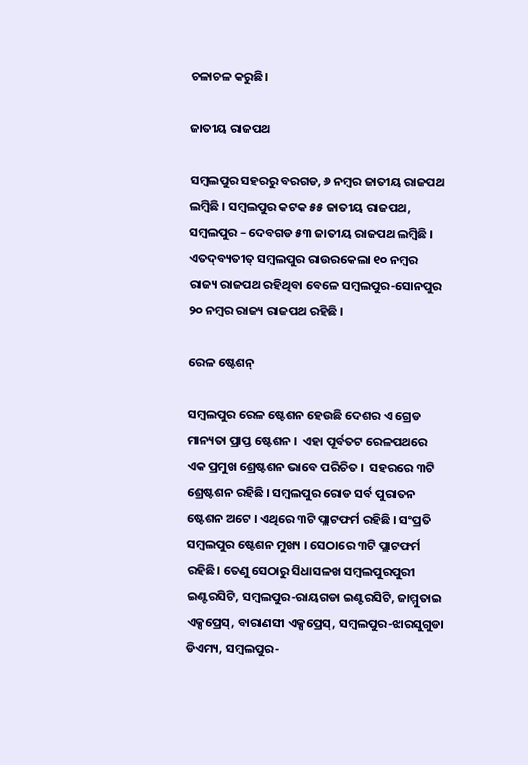ଚଳାଚଳ କରୁଛି।

ଜାତୀୟ ରାଜପଥ

ସମ୍ବଲପୁର ସହରରୁ ବରଗଡ, ୬ ନମ୍ବର ଜାତୀୟ ରାଜପଥ ଲମ୍ବିଛି । ସମ୍ବଲପୁର କଟକ ୫୫ ଜାତୀୟ ରାଜପଥ, ସମ୍ବଲପୁର – ଦେବଗଡ ୫୩ ଜାତୀୟ ରାଜପଥ ଲମ୍ବିଛି । ଏତଦ୍‌ବ୍ୟତୀତ୍ ସମ୍ବଲପୁର ରାଉରକେଲା ୧୦ ନମ୍ବର ରାଜ୍ୟ ରାଜପଥ ରହିଥିବା ବେଳେ ସମ୍ବଲପୁର-ସୋନପୁର ୨୦ ନମ୍ବର ରାଜ୍ୟ ରାଜପଥ ରହିଛି ।

ରେଳ ଷ୍ଟେଶନ୍

ସମ୍ବଲପୁର ରେଳ ଷ୍ଟେଶନ ହେଉଛି ଦେଶର ଏ ଗ୍ରେଡ ମାନ୍ୟତା ପ୍ରାପ୍ତ ଷ୍ଟେଶନ ।  ଏହା ପୂର୍ବତଟ ରେଳପଥରେ ଏକ ପ୍ରମୁଖ ଶ୍ରେଷ୍ଟଶନ ଭାବେ ପରିଚିତ ।  ସହରରେ ୩ଟି ଶ୍ରେଷ୍ଟଶନ ରହିଛି । ସମ୍ବଲପୁର ରୋଡ ସର୍ବ ପୁରାତନ ଷ୍ଟେଶନ ଅଟେ । ଏଥିରେ ୩ଟି ପ୍ଲାଟଫର୍ମ ରହିଛି । ସଂପ୍ରତି ସମ୍ବଲପୁର ଷ୍ଟେଶନ ମୁଖ୍ୟ । ସେଠାରେ ୩ଟି ପ୍ଲାଟଫର୍ମ ରହିଛି। ତେଣୁ ସେଠାରୁ ସିଧାସଳଖ ସମ୍ବଲପୁରପୁରୀ ଇଣ୍ଟରସିଟି, ସମ୍ବଲପୁର-ରାୟଗଡା ଇଣ୍ଟରସିଟି, ଜାମ୍ମୁତାଇ ଏକ୍ସପ୍ରେସ୍, ବାରାଣସୀ ଏକ୍ସପ୍ରେସ୍, ସମ୍ବଲପୁର-ଝାରସୁଗୁଡା ଡିଏମ୍ୟ, ସମ୍ବଲପୁର-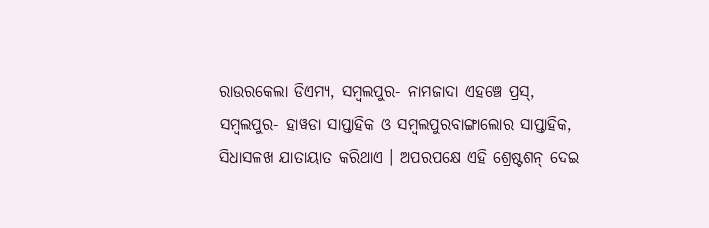ରାଉରକେଲା ଡିଏମ୍ୟ, ସମ୍ବଲପୁର- ନାମଜାଦା ଏହଞ୍ଚେ ପ୍ରସ୍, ସମ୍ବଲପୁର- ହାୱଡା ସାପ୍ତାହିକ ଓ ସମ୍ବଲପୁରବାଙ୍ଗାଲୋର ସାପ୍ତାହିକ, ସିଧାସଳଖ ଯାତାୟାତ କରିଥାଏ । ଅପରପକ୍ଷେ ଏହି ଶ୍ରେଷ୍ଟଶନ୍ ଦେଇ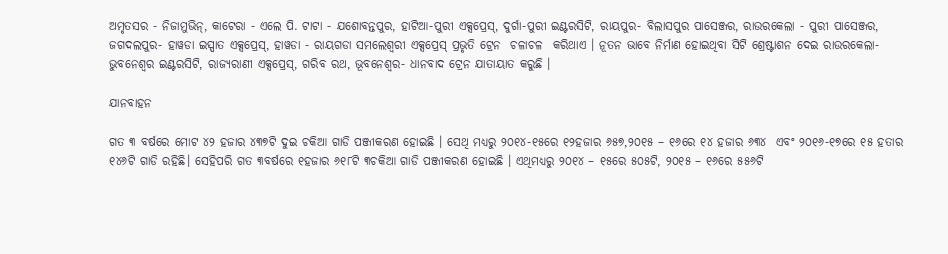ଅମୃତସର - ନିଜାମୁଭିନ୍, କାଟେରା - ଏଲେ ପି. ଟାଟା - ଯଶୋବନ୍ତପୁର, ହାଟିଆ-ପୁରୀ ଏକ୍ସପ୍ରେସ୍, ଦୁର୍ଗା-ପୁରୀ ଇଣ୍ଟରସିଟି, ରାୟପୁର- ବିଲାସପୁର ପାସେଞ୍ଜର, ରାଉରକେଲା - ପୁରୀ ପାସେଞ୍ଜର, ଜଗଦଲପୁର- ହାୱଡା ଇସ୍ପାତ ଏକ୍ସପ୍ରେସ୍, ହାୱଡା - ରାୟଗଡା ସମଲେଶ୍ଵରୀ ଏକ୍ସପ୍ରେସ୍ ପ୍ରଭୃତି ଟ୍ରେନ  ଚଳାଚଳ  କରିଥାଏ । ନୂତନ ଭାବେ ନିର୍ମାଣ ହୋଇଥିବା ସିଟି ଶ୍ରେଷ୍ଟାଶନ ଦେଇ ରାଉରକେଲା- ଭୁବନେଶ୍ଵର ଇଣ୍ଟରସିଟି, ରାଜ୍ୟରାଣୀ ଏକ୍ସପ୍ରେସ୍, ଗରିବ ରଥ, ଭୂବନେଶ୍ୱର- ଧାନବାଦ ଟ୍ରେନ ଯାତାୟାତ କରୁଛି ।

ଯାନବାହନ

ଗତ ୩ ବର୍ଷରେ ମୋଟ ୪୨ ହଜାର ୪୩୭ଟି ଦୁଇ ଚକିଆ ଗାଡି ପଞ୍ଜୀକରଣ ହୋଇଛି । ସେଥି ମଧ୍ୟରୁ ୨୦୧୪-୧୫ରେ ୧୨ହଜାର ୬୫୭,୨୦୧୫ – ୧୬ରେ ୧୪ ହଜାର ୬୩୪  ଏବଂ ୨୦୧୬-୧୭ରେ ୧୫ ହତାର ୧୪୬ଟି ଗାଡି ରହିଛି। ସେହିପରି ଗତ ୩ବର୍ଷରେ ୧ହଜାର ୬୧୮ଟି ୩ଚକିଆ ଗାଡି ପଞ୍ଜୀକରଣ ହୋଇଛି । ଏଥିମଧ୍ୟରୁ ୨୦୧୪ – ୧୫ରେ ୫୦୫ଟି, ୨୦୧୫ – ୧୬ରେ ୫୫୬ଟି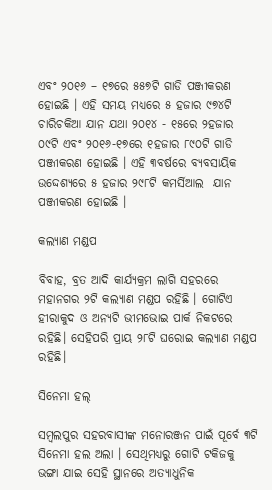ଏବଂ ୨୦୧୬ – ୧୭ରେ ୫୫୭ଟି ଗାଡି ପଞ୍ଜୀକରଣ ହୋଇଛି । ଏହି ସମୟ ମଧ୍ୟରେ ୫ ହଜାର ୯୭୪ଟି ଚାରିଚକିଆ ଯାନ ଯଥା ୨୦୧୪ - ୧୫ରେ ୨ହଜାର ୦୯ଟି ଏବଂ ୨୦୧୬-୧୭ରେ ୧ହଜାର ୮୯୦ଟି ଗାଡି ପଞ୍ଜୀକରଣ ହୋଇଛି । ଏହି ୩ବର୍ଷରେ ବ୍ୟବସାୟିକ ଉଦ୍ଦେଶ୍ୟରେ ୫ ହଜାର ୨୯୮ଟି କମର୍ସିଆଲ  ଯାନ ପଞ୍ଜୀକରଣ ହୋଇଛି ।

କଲ୍ୟାଣ ମଣ୍ଡପ

ବିବାହ, ବ୍ରତ ଆଦି କାର୍ଯ୍ୟକ୍ରମ ଲାଗି ସହରରେ ମହାନଗର ୨ଟି କଲ୍ୟାଣ ମଣ୍ଡପ ରହିଛି । ଗୋଟିଏ ହୀରାକୁଦ ଓ ଅନ୍ୟଟି ଭୀମଭୋଇ ପାର୍କ ନିକଟରେ ରହିଛି। ସେହିପରି ପ୍ରାୟ ୨୮ଟି ଘରୋଇ କଲ୍ୟାଣ ମଣ୍ଡପ ରହିଛି।

ସିନେମା ହଲ୍

ସମ୍ବଲପୁର ସହରବାସୀଙ୍କ ମନୋରଞ୍ଜନ ପାଇଁ ପୂର୍ବେ ୩ଟି ସିନେମା ହଲ ଅଲା । ସେଥିମଧ୍ୟରୁ ଗୋଟି ଟକିଜକୁ ଭଙ୍ଗା ଯାଇ ସେହି ସ୍ଥାନରେ ଅତ୍ୟାଧୁନିକ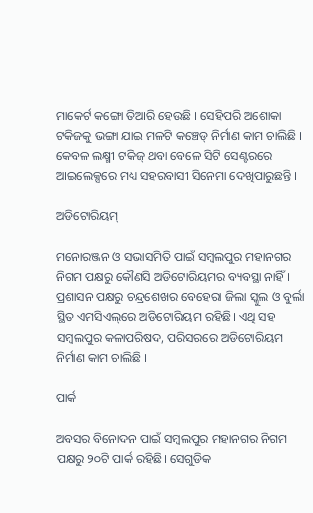ମାକେର୍ଟ କଙ୍ଗୋ ତିଆରି ହେଉଛି । ସେହିପରି ଅଶୋକା ଟକିଜକୁ ଭଙ୍ଗା ଯାଇ ମଳଟି କଞ୍ଚେଡ୍ ନିର୍ମାଣ କାମ ଚାଲିଛି । କେବଳ ଲକ୍ଷ୍ମୀ ଟକିଜ୍ ଥବା ବେଳେ ସିଟି ସେଣ୍ଟରରେ ଆଇଲେକ୍ସରେ ମଧ୍ୟ ସହରବାସୀ ସିନେମା ଦେଖିପାରୁଛନ୍ତି ।

ଅଡିଟୋରିୟମ୍

ମନୋରଞ୍ଜନ ଓ ସଭାସମିତି ପାଇଁ ସମ୍ବଲପୁର ମହାନଗର ନିଗମ ପକ୍ଷରୁ କୌଣସି ଅଡିଟୋରିୟମର ବ୍ୟବସ୍ଥା ନାହିଁ । ପ୍ରଶାସନ ପକ୍ଷରୁ ଚନ୍ଦ୍ରଶେଖର ବେହେରା ଜିଲା ସ୍କୁଲ ଓ ବୁର୍ଲା ସ୍ଥିତ ଏମସିଏଲ୍‌ରେ ଅଡିଟୋରିୟମ ରହିଛି। ଏଥି ସହ ସମ୍ବଲପୁର କଳାପରିଷଦ, ପରିସରରେ ଅଡିଟୋରିୟମ ନିର୍ମାଣ କାମ ଚାଲିଛି ।

ପାର୍କ

ଅବସର ବିନୋଦନ ପାଇଁ ସମ୍ବଲପୁର ମହାନଗର ନିଗମ ପକ୍ଷରୁ ୨୦ଟି ପାର୍କ ରହିଛି। ସେଗୁଡିକ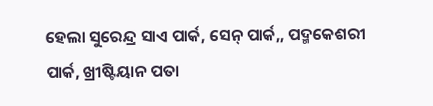ହେଲା ସୁରେନ୍ଦ୍ର ସାଏ ପାର୍କ, ସେନ୍ ପାର୍କ,, ପଦ୍ମକେଶରୀ ପାର୍କ, ଖ୍ରୀଷ୍ଟିୟାନ ପତା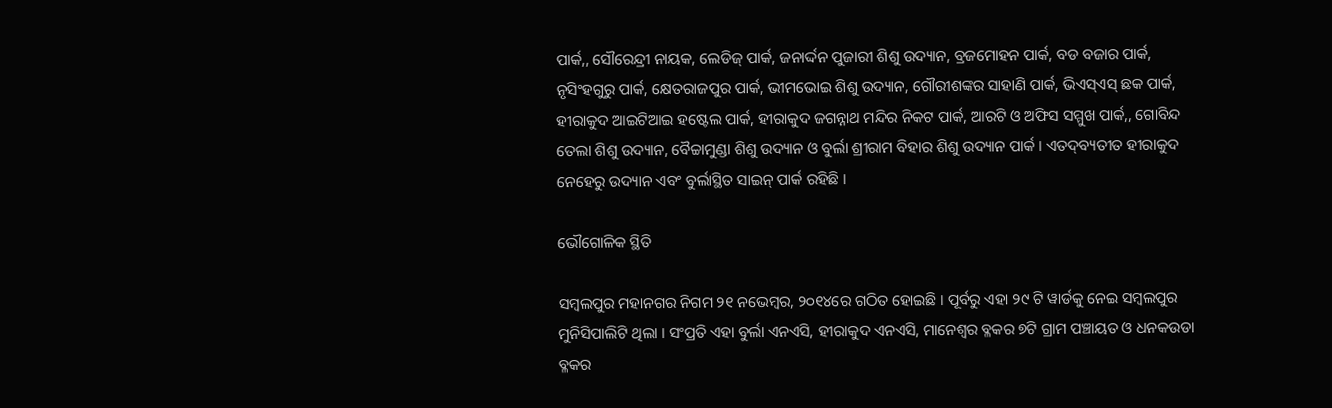ପାର୍କ,, ସୌରେନ୍ଦ୍ରୀ ନାୟକ, ଲେଡିଜ୍ ପାର୍କ, ଜନାର୍ଦ୍ଦନ ପୁଜାରୀ ଶିଶୁ ଉଦ୍ୟାନ, ବ୍ରଜମୋହନ ପାର୍କ, ବଡ ବଜାର ପାର୍କ, ନୃସିଂହଗୁରୁ ପାର୍କ, କ୍ଷେତରାଜପୁର ପାର୍କ, ଭୀମଭୋଇ ଶିଶୁ ଉଦ୍ୟାନ, ଗୌରୀଶଙ୍କର ସାହାଣି ପାର୍କ, ଭିଏସ୍ଏସ୍ ଛକ ପାର୍କ, ହୀରାକୁଦ ଆଇଟିଆଇ ହଷ୍ଟେଲ ପାର୍କ, ହୀରାକୁଦ ଜଗନ୍ନାଥ ମନ୍ଦିର ନିକଟ ପାର୍କ, ଆରଟି ଓ ଅଫିସ ସମ୍ମୁଖ ପାର୍କ,, ଗୋବିନ୍ଦ ତେଲା ଶିଶୁ ଉଦ୍ୟାନ, ବୈଚ୍ଚାମୁଣ୍ଡା ଶିଶୁ ଉଦ୍ୟାନ ଓ ବୁର୍ଲା ଶ୍ରୀରାମ ବିହାର ଶିଶୁ ଉଦ୍ୟାନ ପାର୍କ । ଏତଦ୍‌ବ୍ୟତୀତ ହୀରାକୁଦ ନେହେରୁ ଉଦ୍ୟାନ ଏବଂ ବୁର୍ଲାସ୍ଥିତ ସାଇନ୍ ପାର୍କ ରହିଛି ।

ଭୌଗୋଳିକ ସ୍ଥିତି

ସମ୍ବଲପୁର ମହାନଗର ନିଗମ ୨୧ ନଭେମ୍ବର, ୨୦୧୪ରେ ଗଠିତ ହୋଇଛି । ପୂର୍ବରୁ ଏହା ୨୯ ଟି ୱାର୍ଡକୁ ନେଇ ସମ୍ବଲପୁର ମୁନିସିପାଲିଟି ଥିଲା । ସଂପ୍ରତି ଏହା ବୁର୍ଲା ଏନଏସି, ହୀରାକୁଦ ଏନଏସି, ମାନେଶ୍ଵର ବ୍ଳକର ୭ଟି ଗ୍ରାମ ପଞ୍ଚାୟତ ଓ ଧନକଉଡା ବ୍ଳକର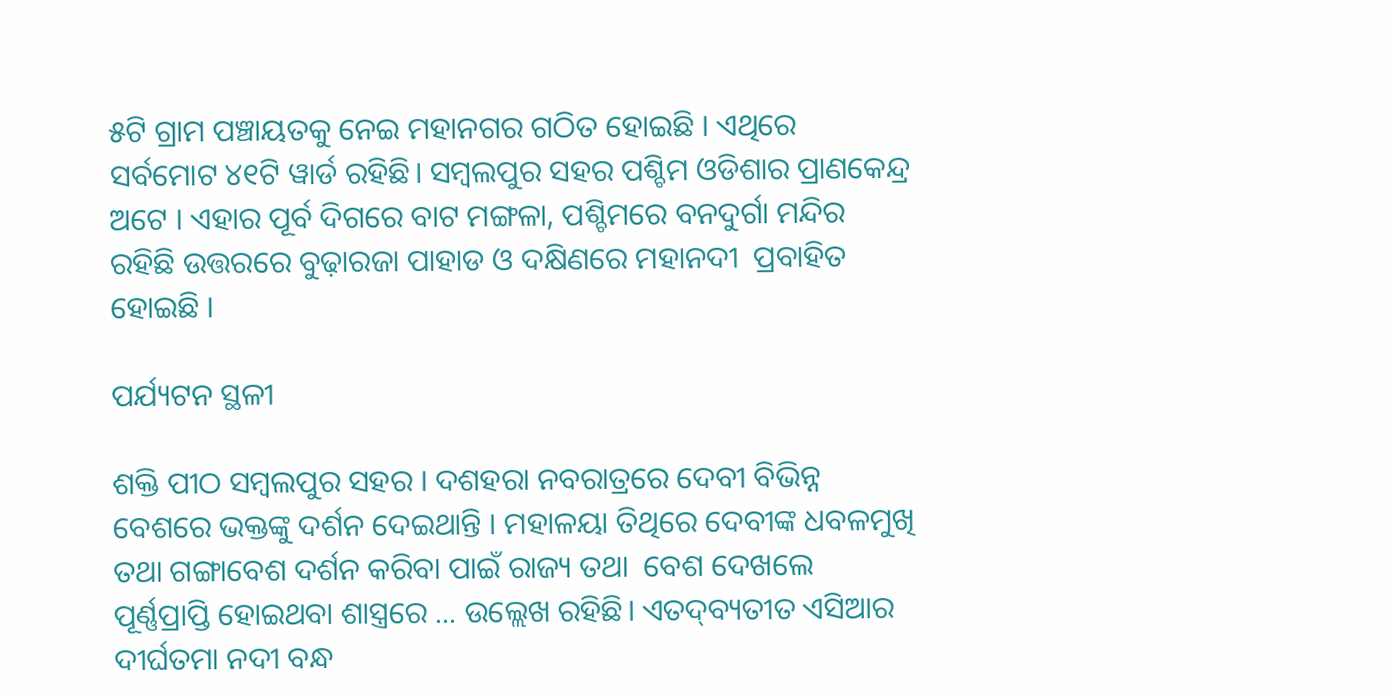୫ଟି ଗ୍ରାମ ପଞ୍ଚାୟତକୁ ନେଇ ମହାନଗର ଗଠିତ ହୋଇଛି । ଏଥିରେ ସର୍ବମୋଟ ୪୧ଟି ୱାର୍ଡ ରହିଛି। ସମ୍ବଲପୁର ସହର ପଶ୍ଚିମ ଓଡିଶାର ପ୍ରାଣକେନ୍ଦ୍ର ଅଟେ । ଏହାର ପୂର୍ବ ଦିଗରେ ବାଟ ମଙ୍ଗଳା, ପଶ୍ଚିମରେ ବନଦୁର୍ଗା ମନ୍ଦିର ରହିଛି ଉତ୍ତରରେ ବୁଢ଼ାରଜା ପାହାଡ ଓ ଦକ୍ଷିଣରେ ମହାନଦୀ  ପ୍ରବାହିତ ହୋଇଛି ।

ପର୍ଯ୍ୟଟନ ସ୍ଥଳୀ

ଶକ୍ତି ପୀଠ ସମ୍ବଲପୁର ସହର । ଦଶହରା ନବରାତ୍ରରେ ଦେବୀ ବିଭିନ୍ନ ବେଶରେ ଭକ୍ତଙ୍କୁ ଦର୍ଶନ ଦେଇଥାନ୍ତି । ମହାଳୟା ତିଥିରେ ଦେବୀଙ୍କ ଧବଳମୁଖି ତଥା ଗଙ୍ଗାବେଶ ଦର୍ଶନ କରିବା ପାଇଁ ରାଜ୍ୟ ତଥା  ବେଶ ଦେଖଲେ ପୂର୍ଣ୍ଣପ୍ରାପ୍ତି ହୋଇଥବା ଶାସ୍ତ୍ରରେ ... ଉଲ୍ଲେଖ ରହିଛି। ଏତଦ୍‌ବ୍ୟତୀତ ଏସିଆର ଦୀର୍ଘତମା ନଦୀ ବନ୍ଧ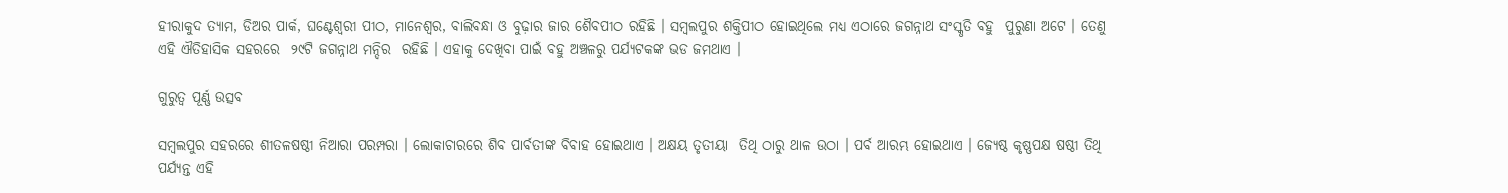ହୀରାକୁଦ ତ୍ୟାମ, ଡିଅର ପାର୍କ, ଘଣ୍ଟେଶ୍ଵରୀ ପୀଠ, ମାନେଶ୍ଵର, ବାଲିବନ୍ଧା ଓ ବୁଢ଼ାର ଜାର ଶୈବପୀଠ ରହିଛି । ସମ୍ବଲପୁର ଶକ୍ତିପୀଠ ହୋଇଥିଲେ ମଧ୍ୟ ଏଠାରେ ଜଗନ୍ନାଥ ସଂସ୍କୃତି ବହୁ  ପୁରୁଣା ଅଟେ । ତେଣୁ ଏହି ଐତିହାସିକ ସହରରେ  ୨୯ଟି ଜଗନ୍ନାଥ ମନ୍ଦିର  ରହିଛି । ଏହାକୁ ଦେଖିବା ପାଇଁ ବହୁ ଅଞ୍ଚଳରୁ ପର୍ଯ୍ୟଟକଙ୍କ ଭଡ ଜମଥାଏ ।

ଗୁରୁତ୍ଵ ପୂର୍ଣ୍ଣ ଉତ୍ସବ

ସମ୍ବଲପୁର ସହରରେ ଶୀତଳଷଷ୍ଠୀ ନିଆରା ପରମ୍ପରା । ଲୋକାଚାରରେ ଶିବ ପାର୍ବତୀଙ୍କ ବିବାହ ହୋଇଥାଏ । ଅକ୍ଷୟ ତୃତୀୟା  ତିଥି ଠାରୁ ଥାଳ ଉଠା । ପର୍ବ ଆରମ୍ଭ ହୋଇଥାଏ । ଜ୍ୟେଷ୍ଠ କୃଷ୍ଣପକ୍ଷ ଷଷ୍ଠୀ ତିଥି ପର୍ଯ୍ୟନ୍ତ ଏହି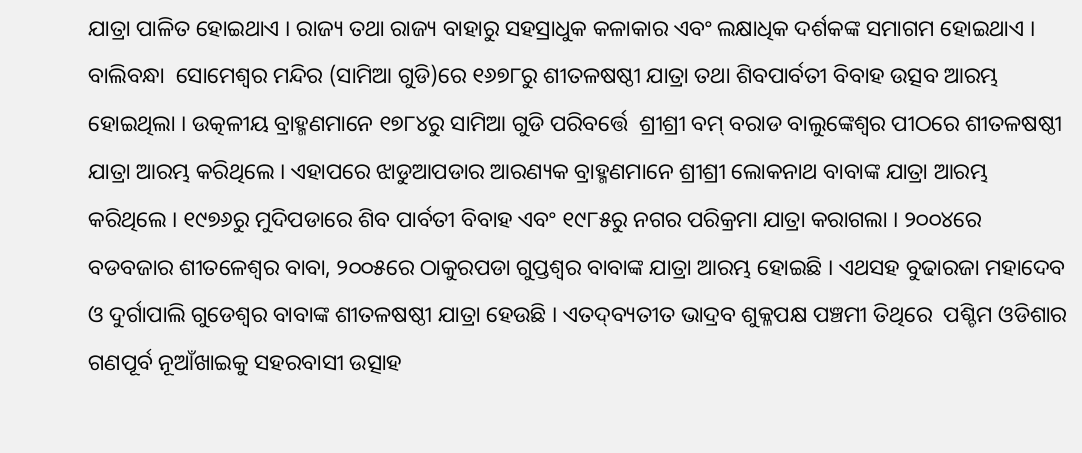ଯାତ୍ରା ପାଳିତ ହୋଇଥାଏ । ରାଜ୍ୟ ତଥା ରାଜ୍ୟ ବାହାରୁ ସହସ୍ରାଧୁକ କଳାକାର ଏବଂ ଲକ୍ଷାଧିକ ଦର୍ଶକଙ୍କ ସମାଗମ ହୋଇଥାଏ । ବାଲିବନ୍ଧା  ସୋମେଶ୍ଵର ମନ୍ଦିର (ସାମିଆ ଗୁଡି)ରେ ୧୬୭୮ରୁ ଶୀତଳଷଷ୍ଠୀ ଯାତ୍ରା ତଥା ଶିବପାର୍ବତୀ ବିବାହ ଉତ୍ସବ ଆରମ୍ଭ ହୋଇଥିଲା । ଉତ୍କଳୀୟ ବ୍ରାହ୍ମଣମାନେ ୧୭୮୪ରୁ ସାମିଆ ଗୁଡି ପରିବର୍ତ୍ତେ  ଶ୍ରୀଶ୍ରୀ ବମ୍ ବରାଡ ବାଲୁଙ୍କେଶ୍ୱର ପୀଠରେ ଶୀତଳଷଷ୍ଠୀ ଯାତ୍ରା ଆରମ୍ଭ କରିଥିଲେ । ଏହାପରେ ଝାଡୁଆପଡାର ଆରଣ୍ୟକ ବ୍ରାହ୍ମଣମାନେ ଶ୍ରୀଶ୍ରୀ ଲୋକନାଥ ବାବାଙ୍କ ଯାତ୍ରା ଆରମ୍ଭ କରିଥିଲେ । ୧୯୭୬ରୁ ମୁଦିପଡାରେ ଶିବ ପାର୍ବତୀ ବିବାହ ଏବଂ ୧୯୮୫ରୁ ନଗର ପରିକ୍ରମା ଯାତ୍ରା କରାଗଲା । ୨୦୦୪ରେ ବଡବଜାର ଶୀତଳେଶ୍ଵର ବାବା, ୨୦୦୫ରେ ଠାକୁରପଡା ଗୁପ୍ତଶ୍ଵର ବାବାଙ୍କ ଯାତ୍ରା ଆରମ୍ଭ ହୋଇଛି । ଏଥସହ ବୁଢାରଜା ମହାଦେବ ଓ ଦୁର୍ଗାପାଲି ଗୁଡେଶ୍ଵର ବାବାଙ୍କ ଶୀତଳଷଷ୍ଠୀ ଯାତ୍ରା ହେଉଛି । ଏତଦ୍‌ବ୍ୟତୀତ ଭାଦ୍ରବ ଶୁକ୍ଳପକ୍ଷ ପଞ୍ଚମୀ ତିଥିରେ  ପଶ୍ଚିମ ଓଡିଶାର ଗଣପୂର୍ବ ନୂଆଁଖାଇକୁ ସହରବାସୀ ଉତ୍ସାହ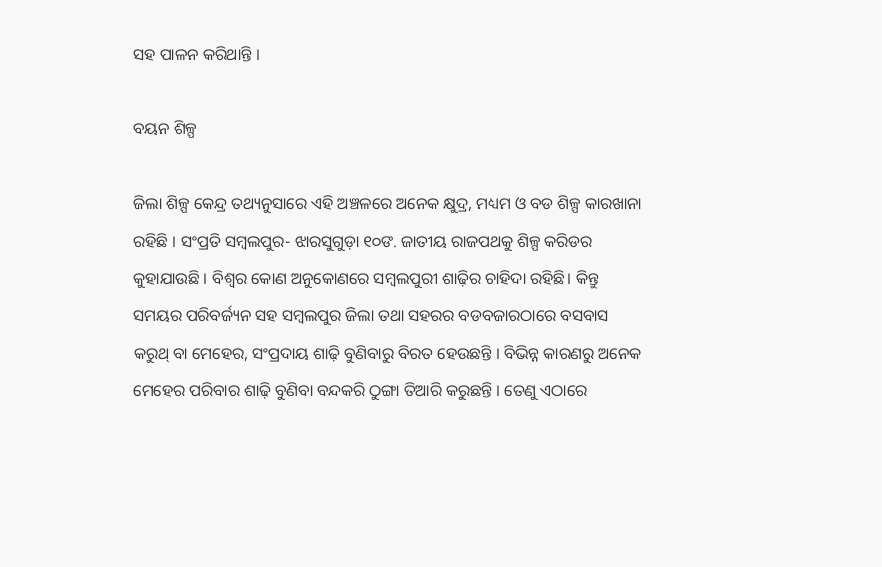ସହ ପାଳନ କରିଥାନ୍ତି ।

ବୟନ ଶିଳ୍ପ

ଜିଲା ଶିଳ୍ପ କେନ୍ଦ୍ର ତଥ୍ୟନୁସାରେ ଏହି ଅଞ୍ଚଳରେ ଅନେକ କ୍ଷୁଦ୍ର, ମଧ୍ୟମ ଓ ବଡ ଶିଳ୍ପ କାରଖାନା ରହିଛି । ସଂପ୍ରତି ସମ୍ବଲପୁର- ଝାରସୁଗୁଡ଼ା ୧୦ଙ. ଜାତୀୟ ରାଜପଥକୁ ଶିଳ୍ପ କରିଡର କୁହାଯାଉଛି । ବିଶ୍ଵର କୋଣ ଅନୁକୋଣରେ ସମ୍ବଲପୁରୀ ଶାଢ଼ିର ଚାହିଦା ରହିଛି। କିନ୍ତୁ ସମୟର ପରିବର୍ଜ୍ୟନ ସହ ସମ୍ବଲପୁର ଜିଲା ତଥା ସହରର ବଡବଜାରଠାରେ ବସବାସ କରୁଥ୍ ବା ମେହେର, ସଂପ୍ରଦାୟ ଶାଢ଼ି ବୁଣିବାରୁ ବିରତ ହେଉଛନ୍ତି । ବିଭିନ୍ନ କାରଣରୁ ଅନେକ ମେହେର ପରିବାର ଶାଢ଼ି ବୁଣିବା ବନ୍ଦକରି ଠୁଙ୍ଗା ତିଆରି କରୁଛନ୍ତି । ତେଣୁ ଏଠାରେ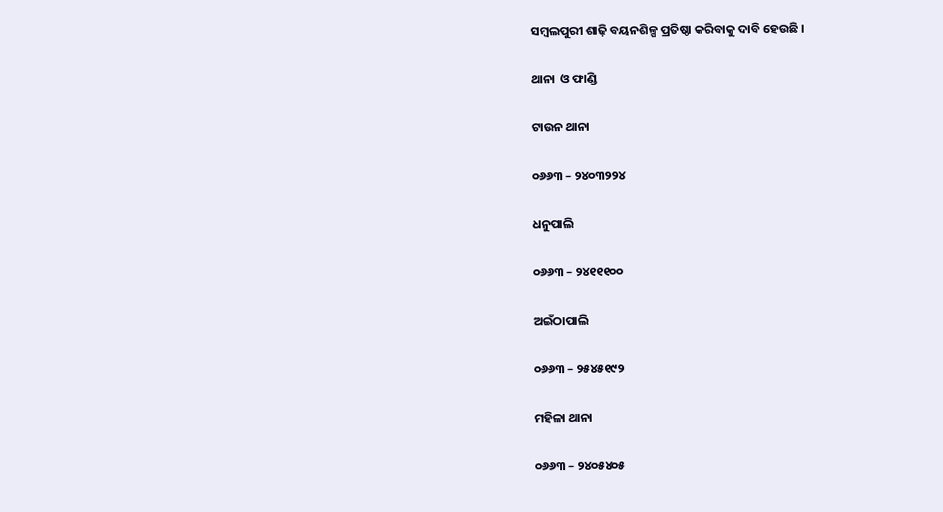ସମ୍ବଲପୁରୀ ଶାଢ଼ି ବୟନଶିଳ୍ପ ପ୍ରତିଷ୍ଠା କରିବାକୁ ଦାବି ହେଉଛି ।

ଥାନା  ଓ ଫାଣ୍ଡି

ଟାଉନ ଥାନା

୦୬୬୩ – ୨୪୦୩୨୨୪

ଧନୁପାଲି

୦୬୬୩ – ୨୪୧୧୧୦୦

ଅଇଁଠାପାଲି

୦୬୬୩ – ୨୫୪୫୧୯୨

ମହିଳା ଥାନା

୦୬୬୩ – ୨୪୦୫୪୦୫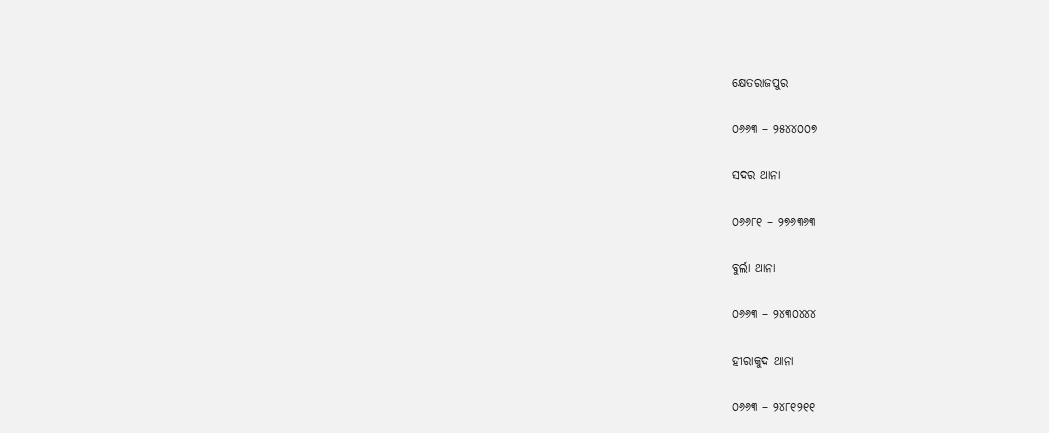କ୍ଷେତରାଜପୁର

୦୬୬୩ – ୨୫୪୪୦୦୭

ସଦର ଥାନା

୦୬୬୮୧ – ୨୭୬୩୬୩

ବୁର୍ଲା ଥାନା

୦୬୬୩ – ୨୪୩୦୪୪୪

ହୀରାକୁଦ ଥାନା

୦୬୬୩ – ୨୪୮୧୨୧୧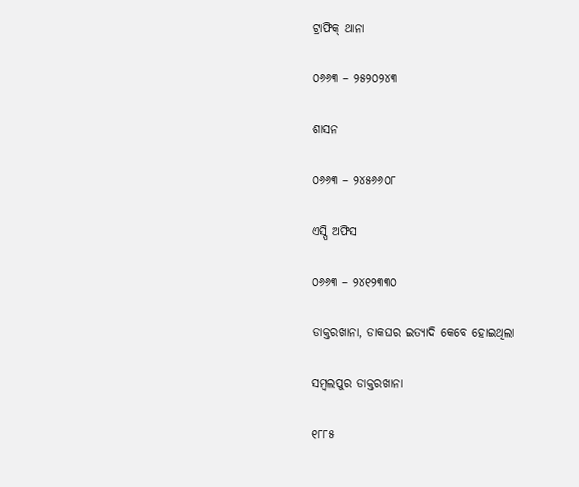ଟ୍ରାଫିକ୍ ଥାନା

୦୬୬୩ – ୨୫୨୦୨୪୩

ଶାସନ

୦୬୬୩ – ୨୪୫୬୬୦୮

ଏସ୍ପି ଅଫିସ

୦୬୬୩ – ୨୪୧୨୩୩୦

ଡାକ୍ତରଖାନା, ଡାକଘର ଇତ୍ୟାଦି କେବେ ହୋଇଥିଲା

ସମ୍ବଲପୁର ଡାକ୍ତରଖାନା

୧୮୮୫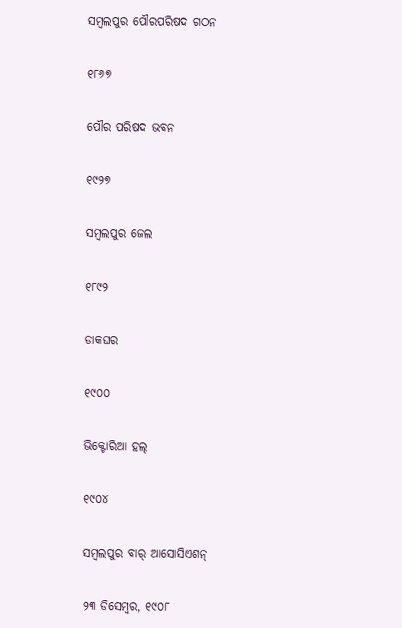ସମ୍ବଲପୁର ପୌରପରିଷଦ ଗଠନ

୧୮୬୭

ପୌର ପରିଷଦ ଭବନ

୧୯୨୭

ସମ୍ବଲପୁର ଜେଲ

୧୮୯୨

ଡାକଘର

୧୯୦୦

ଭିକ୍ଟୋରିଆ ହଲ୍

୧୯୦୪

ସମ୍ବଲପୁର ବାର୍ ଆସୋସିଏଶନ୍‌

୨୩ ଡିସେମ୍ବର, ୧୯୦୮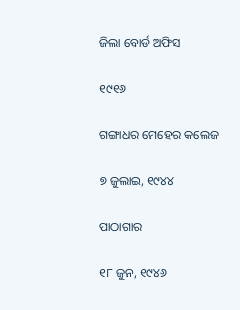ଜିଲା ବୋର୍ଡ ଅଫିସ

୧୯୧୬

ଗଙ୍ଗାଧର ମେହେର କଲେଜ

୭ ଜୁଲାଇ, ୧୯୪୪

ପାଠାଗାର

୧୮ ଜୁନ, ୧୯୪୬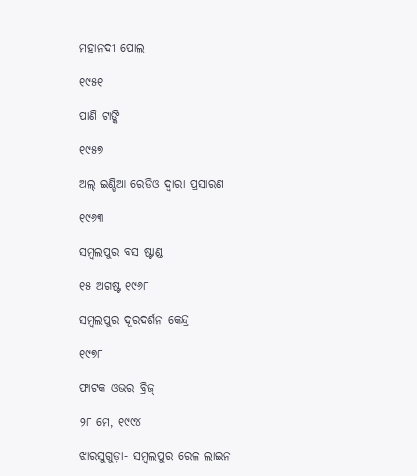ମହାନଦୀ ପୋଲ

୧୯୫୧

ପାଣି ଟାଙ୍କି

୧୯୫୭

ଅଲ୍ ଇଣ୍ଡିଆ ରେଡିଓ ଦ୍ଵାରା ପ୍ରସାରଣ

୧୯୬୩

ସମ୍ବଲପୁର ବସ ଷ୍ଟାଣ୍ଡ

୧୫ ଅଗଷ୍ଟ ୧୯୬୮

ସମ୍ବଲପୁର ଦୂରଦର୍ଶନ କେନ୍ଦ୍ର

୧୯୭୮

ଫାଟକ ଓଭର ବ୍ରିଜ୍

୨୮ ମେ, ୧୯୯୪

ଝାରସୁଗୁଡ଼ା- ସମ୍ବଲପୁର ରେଳ ଲାଇନ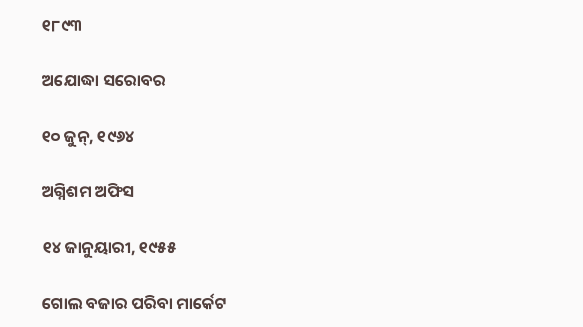୧୮୯୩

ଅଯୋଦ୍ଧା ସରୋବର

୧୦ ଜୁନ୍, ୧୯୬୪

ଅଗ୍ନିଶମ ଅଫିସ

୧୪ ଜାନୁୟାରୀ, ୧୯୫୫

ଗୋଲ ବଜାର ପରିବା ମାର୍କେଟ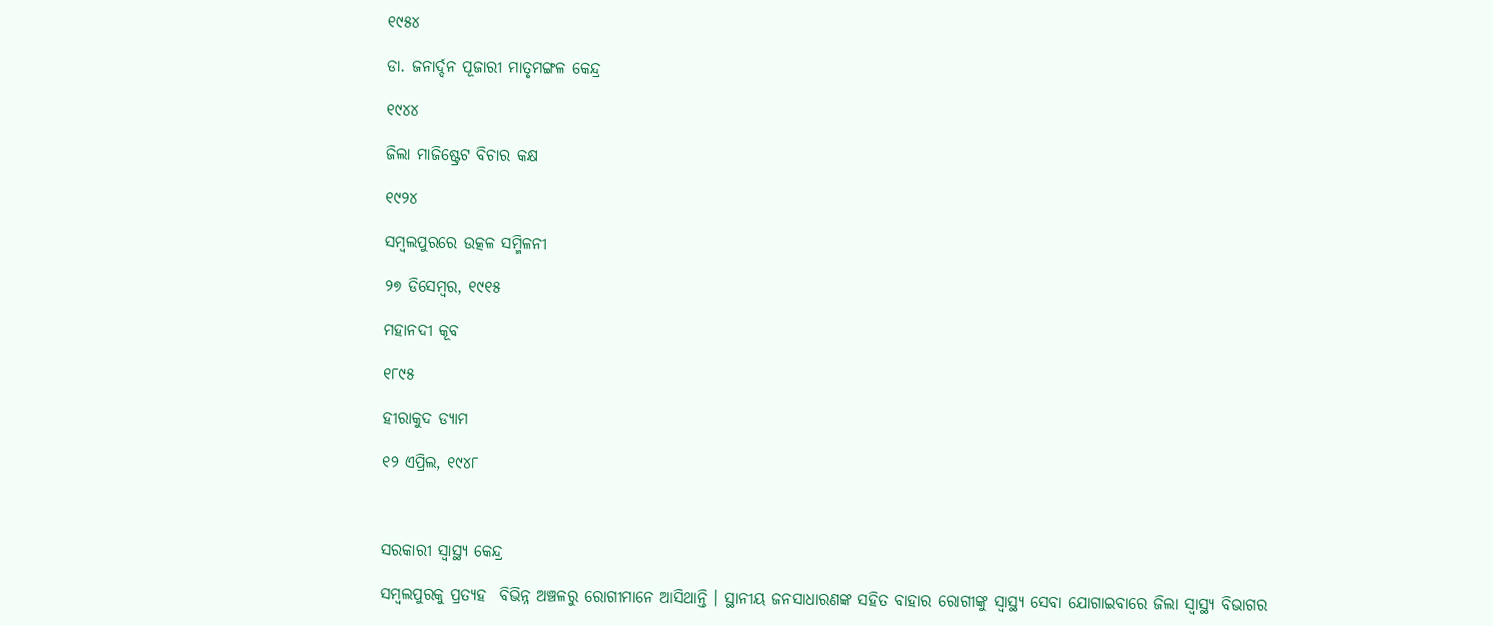୧୯୫୪

ଡା. ଜନାର୍ଦ୍ଦନ ପୂଜାରୀ ମାତୃମଙ୍ଗଳ କେନ୍ଦ୍ର

୧୯୪୪

ଜିଲା ମାଜିଷ୍ଟ୍ରେଟ ବିଚାର କକ୍ଷ

୧୯୨୪

ସମ୍ବଲପୁରରେ ଉତ୍କଳ ସମ୍ମିଳନୀ

୨୭ ଡିସେମ୍ବର, ୧୯୧୫

ମହାନଦୀ କୂବ

୧୮୯୫

ହୀରାକୁଦ ଡ୍ୟାମ

୧୨ ଏପ୍ରିଲ, ୧୯୪୮



ସରକାରୀ ସ୍ୱାସ୍ଥ୍ୟ କେନ୍ଦ୍ର

ସମ୍ବଲପୁରକୁ ପ୍ରତ୍ୟହ  ବିଭିନ୍ନ ଅଞ୍ଚଳରୁ ରୋଗୀମାନେ ଆସିଥାନ୍ତି । ସ୍ଥାନୀୟ ଜନସାଧାରଣଙ୍କ ସହିତ ବାହାର ରୋଗୀଙ୍କୁ ସ୍ୱାସ୍ଥ୍ୟ ସେବା ଯୋଗାଇବାରେ ଜିଲା ସ୍ୱାସ୍ଥ୍ୟ ବିଭାଗର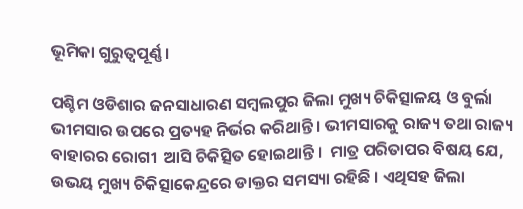ଭୂମିକା ଗୁରୁତ୍ଵପୂର୍ଣ୍ଣ ।

ପଶ୍ଚିମ ଓଡିଶାର ଜନସାଧାରଣ ସମ୍ବଲପୁର ଜିଲା ମୁଖ୍ୟ ଚିକିତ୍ସାଳୟ ଓ ବୁର୍ଲା ଭୀମସାର ଉପରେ ପ୍ରତ୍ୟହ ନିର୍ଭର କରିଥାନ୍ତି । ଭୀମସାରକୁ ରାଜ୍ୟ ତଥା ରାଜ୍ୟ ବାହାରର ରୋଗୀ  ଆସି ଚିକିତ୍ସିତ ହୋଇଥାନ୍ତି ।  ମାତ୍ର ପରିତାପର ବିଷୟ ଯେ, ଉଭୟ ମୁଖ୍ୟ ଚିକିତ୍ସାକେନ୍ଦ୍ରରେ ଡାକ୍ତର ସମସ୍ୟା ରହିଛି । ଏଥିସହ ଜିଲା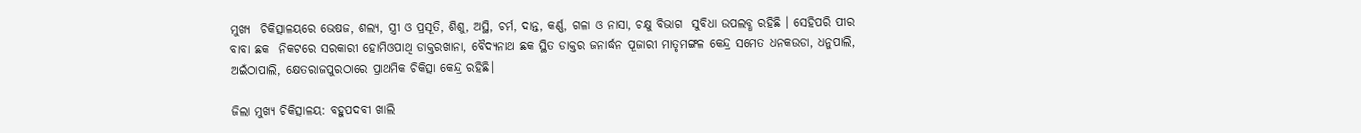ମୁଖ୍ୟ  ଚିକିତ୍ସାଳୟରେ ଭେଷଜ, ଶଲ୍ୟ, ସ୍ତ୍ରୀ ଓ ପ୍ରସୂତି, ଶିଶୁ, ଅସ୍ଥି, ଚର୍ମ, ଦାନ୍ତ, କର୍ଣ୍ଣ, ଗଳା ଓ ନାସା, ଚକ୍ଷୁ ବିଭାଗ  ସୁବିଧା ଉପଲବ୍ଧ ରହିଛି । ସେହିପରି ପୀର ବାବା ଛକ  ନିକଟରେ ସରକାରୀ ହୋମିଓପାଥି ଡାକ୍ତରଖାନା, ବୈଦ୍ୟନାଥ ଛକ ସ୍ଥିତ ଡାକ୍ତର ଜନାର୍ଦ୍ଧନ ପୂଜାରୀ ମାତୃମଙ୍ଗଳ କେନ୍ଦ୍ର ସମେତ ଧନକଉଡା, ଧନୁପାଲି, ଅଇଁଠାପାଲି, କ୍ଷେତରାଜପୁରଠାରେ ପ୍ରାଥମିକ ଚିକିତ୍ସା କେନ୍ଦ୍ର ରହିଛି।

ଜିଲା ମୁଖ୍ୟ ଚିକିତ୍ସାଳୟ: ବହୁପଦବୀ ଖାଲି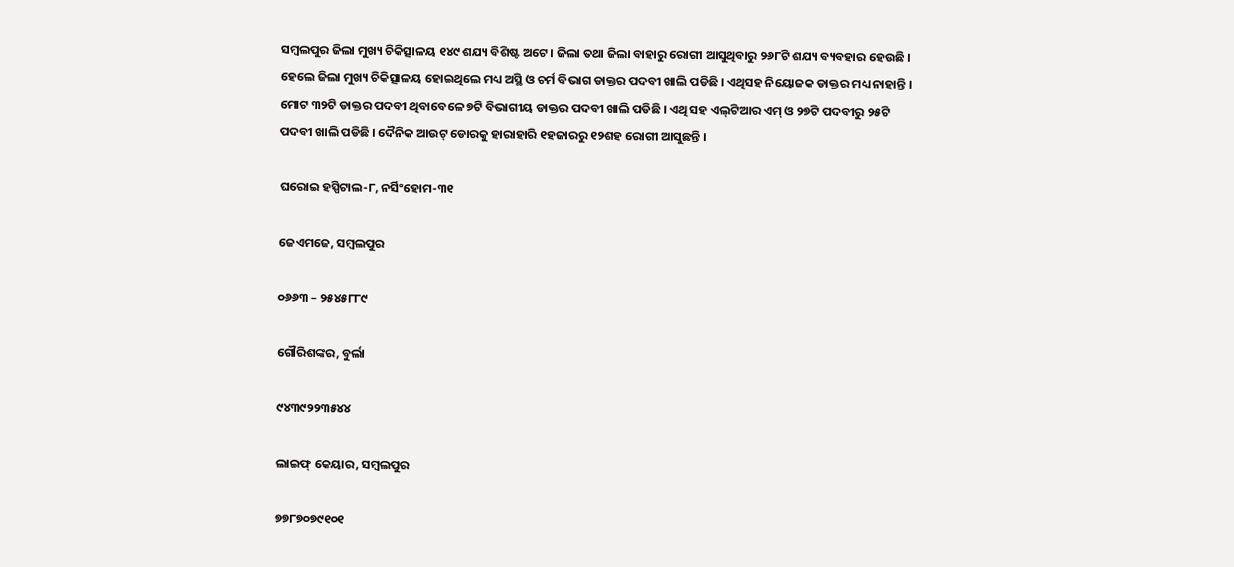ସମ୍ବଲପୁର ଜିଲା ମୁଖ୍ୟ ଚିକିତ୍ସାଳୟ ୧୪୯ ଶଯ୍ୟ ବିଶିଷ୍ଟ ଅଟେ । ଜିଲା ତଥା ଜିଲା ବାହାରୁ ରୋଗୀ ଆସୁଥିବାରୁ ୨୬୮ଟି ଶଯ୍ୟ ବ୍ୟବହାର ହେଉଛି । ହେଲେ ଜିଲା ମୁଖ୍ୟ ଚିକିତ୍ସାଳୟ ହୋଇଥିଲେ ମଧ୍ୟ ଅସ୍ଥି ଓ ଚର୍ମ ବିଭାଗ ଡାକ୍ତର ପଦବୀ ଖାଲି ପଡିଛି । ଏଥିସହ ନିୟୋଜକ ଡାକ୍ତର ମଧ୍ୟ ନାହାନ୍ତି । ମୋଟ ୩୨ଟି ଡାକ୍ତର ପଦବୀ ଥିବାବେଳେ ୭ଟି ବିଭାଗୀୟ ଡାକ୍ତର ପଦବୀ ଖାଲି ପଡିଛି । ଏଥି ସହ ଏଲ୍‌ଟିଆର ଏମ୍ ଓ ୨୭ଟି ପଦବୀରୁ ୨୫ଟି ପଦବୀ ଖାଲି ପଡିଛି । ଦୈନିକ ଆଉଟ୍ ଡୋରକୁ ହାରାହାରି ୧ହଜାରରୁ ୧୨ଶହ ରୋଗୀ ଆସୁଛନ୍ତି ।

ଘରୋଇ ହସ୍ପିଟାଲ-୮, ନର୍ସିଂହୋମ-୩୧

ଜେଏମଜେ, ସମ୍ବଲପୁର

୦୬୬୩ – ୨୫୪୫୮୮୯

ଗୌରିଶଙ୍କର, ବୁର୍ଲା

୯୪୩୯୨୨୩୫୪୪

ଲାଇଫ୍ କେୟାର, ସମ୍ବଲପୁର

୭୭୮୭୦୭୯୧୦୧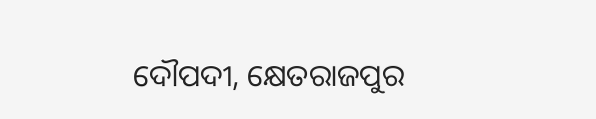ଦୌପଦୀ, କ୍ଷେତରାଜପୁର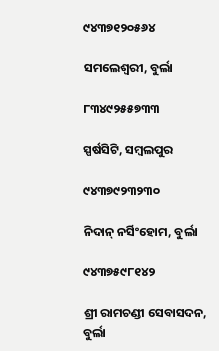୯୪୩୭୧୨୦୫୬୪

ସମଲେଶ୍ୱରୀ, ବୁର୍ଲା

୮୩୪୯୨୫୫୭୩୩

ସ୍ପର୍ଷସିଟି, ସମ୍ବଲପୁର

୯୪୩୭୯୨୩୨୩୦

ନିଦାନ୍ ନର୍ସିଂହୋମ, ବୁର୍ଲା

୯୪୩୭୫୯୮୧୪୨

ଶ୍ରୀ ରାମଚଣ୍ଡୀ ସେବାସଦନ, ବୁର୍ଲା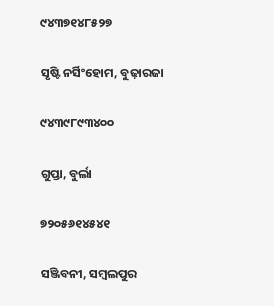୯୪୩୭୧୪୮୫୨୭

ସୃଷ୍ଟି ନର୍ସିଂହୋମ, ବୁଢ଼ାରଜା

୯୪୩୯୮୯୩୪୦୦

ଗୁପ୍ତା, ବୁର୍ଲା

୭୨୦୫୬୧୪୫୪୧

ସଞ୍ଜିବନୀ, ସମ୍ବଲପୁର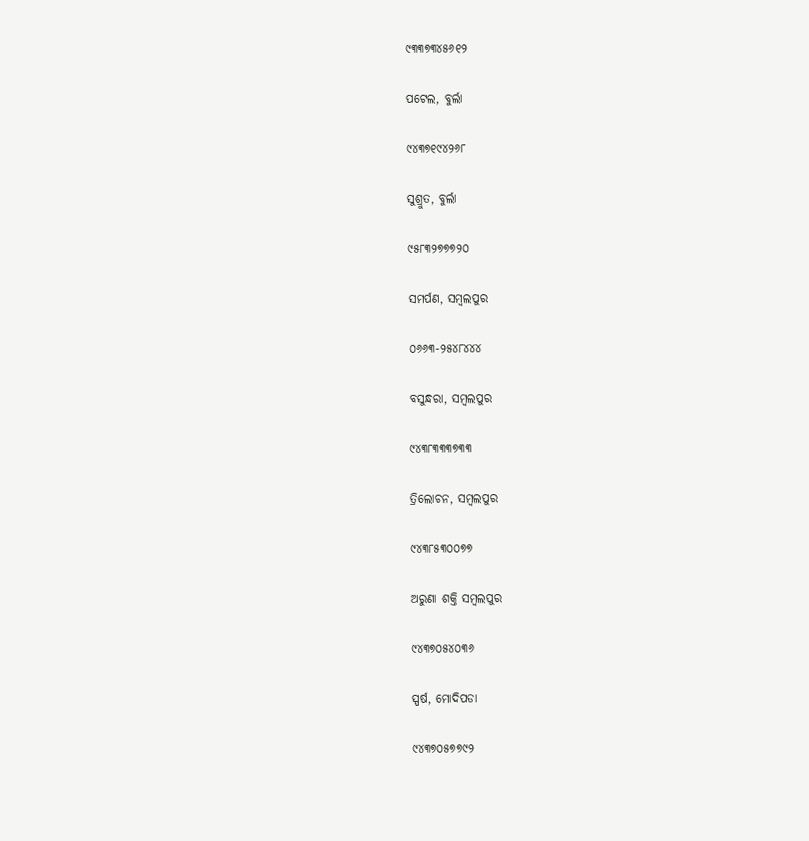୯୩୩୭୩୪୫୬୧୨

ପଟେଲ, ବୁର୍ଲା

୯୪୩୭୧୯୪୨୬୮

ସୁଶ୍ରୁତ, ବୁର୍ଲା

୯୫୮୩୨୭୭୭୨୦

ସମର୍ପଣ, ସମ୍ବଲପୁର

୦୬୬୩-୨୫୪୮୪୪୪

ବସୁନ୍ଧରା, ସମ୍ବଲପୁର

୯୪୩୮୩୩୩୭୩୩

ତ୍ରିଲୋଚନ, ସମ୍ବଲପୁର

୯୪୩୮୫୩୦୦୭୭

ଅରୁଣା ଶକ୍ତି ସମ୍ବଲପୁର

୯୪୩୭୦୫୪୦୩୬

ସ୍ପର୍ଷ, ମୋଦିପଡା

୯୪୩୭୦୫୭୭୯୨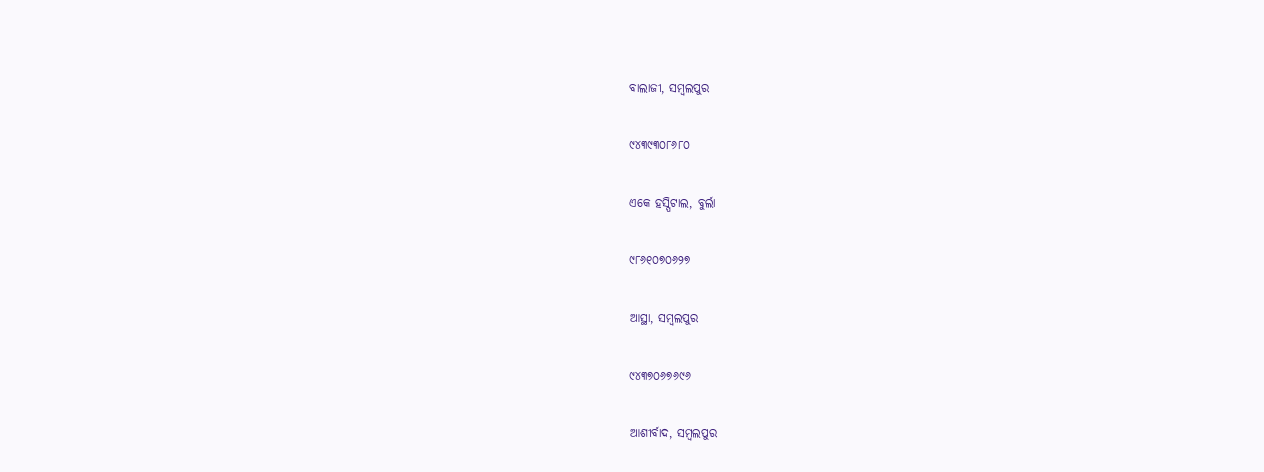ବାଲାଜୀ, ସମ୍ବଲପୁର

୯୪୩୯୩୦୮୬୮୦

ଏକେ ହସ୍ପିଟାଲ, ବୁର୍ଲା

୯୮୬୧୦୭୦୬୨୭

ଆସ୍ଥା, ସମ୍ବଲପୁର

୯୪୩୭୦୬୭୬୯୬

ଆଶୀର୍ବାଦ, ସମ୍ବଲପୁର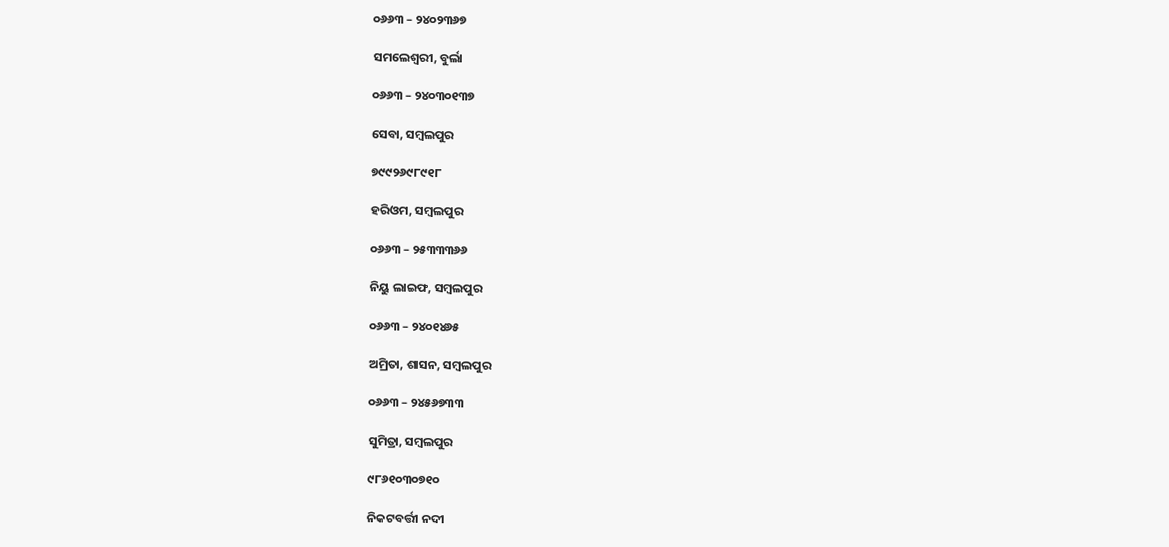୦୬୬୩ – ୨୪୦୨୩୬୭

ସମଲେଶ୍ଵରୀ, ବୁର୍ଲା

୦୬୬୩ – ୨୪୦୩୦୧୩୭

ସେବା, ସମ୍ବଲପୁର

୭୯୯୨୬୯୮୯୧୮

ହରିଓମ, ସମ୍ବଲପୁର

୦୬୬୩ – ୨୫୩୩୩୬୬

ନିୟୁ ଲାଇଫ, ସମ୍ବଲପୁର

୦୬୬୩ – ୨୪୦୧୪୬୫

ଅମ୍ରିତା, ଶାସନ, ସମ୍ବଲପୁର

୦୬୬୩ – ୨୪୫୬୭୩୩

ସୁମିତ୍ରା, ସମ୍ବଲପୁର

୯୮୬୧୦୩୦୭୧୦

ନିକଟବର୍ତ୍ତୀ ନଦୀ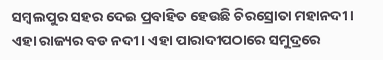ସମ୍ବଲପୁର ସହର ଦେଇ ପ୍ରବାହିତ ହେଉଛି ଚିରସ୍ରୋତା ମହାନଦୀ । ଏହା ରାଜ୍ୟର ବଡ ନଦୀ । ଏହା ପାରାଦୀପଠାରେ ସମୁଦ୍ରରେ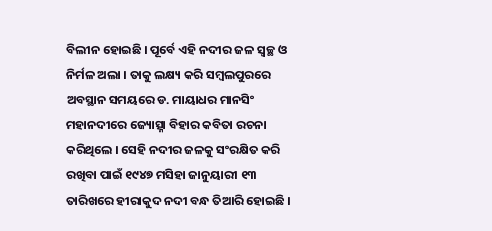ବିଲୀନ ହୋଇଛି । ପୂର୍ବେ ଏହି ନଦୀର ଜଳ ସ୍ୱଚ୍ଛ ଓ ନିର୍ମଳ ଅଲା । ତାକୁ ଲକ୍ଷ୍ୟ କରି ସମ୍ବଲପୁରରେ ଅବସ୍ଥାନ ସମୟରେ ଡ. ମାୟାଧର ମାନସିଂ ମହାନଦୀରେ ଜ୍ୟୋତ୍ସ୍ନା ବିହାର କବିତା ରଚନା କରିଥିଲେ । ସେହି ନଦୀର ଜଳକୁ ସଂରକ୍ଷିତ କରି ରଖିବା ପାଇଁ ୧୯୪୭ ମସିହା ଜାନୁୟାରୀ ୧୩ ତାରିଖରେ ହୀରାକୁଦ ନଦୀ ବନ୍ଧ ତିଆରି ହୋଇଛି ।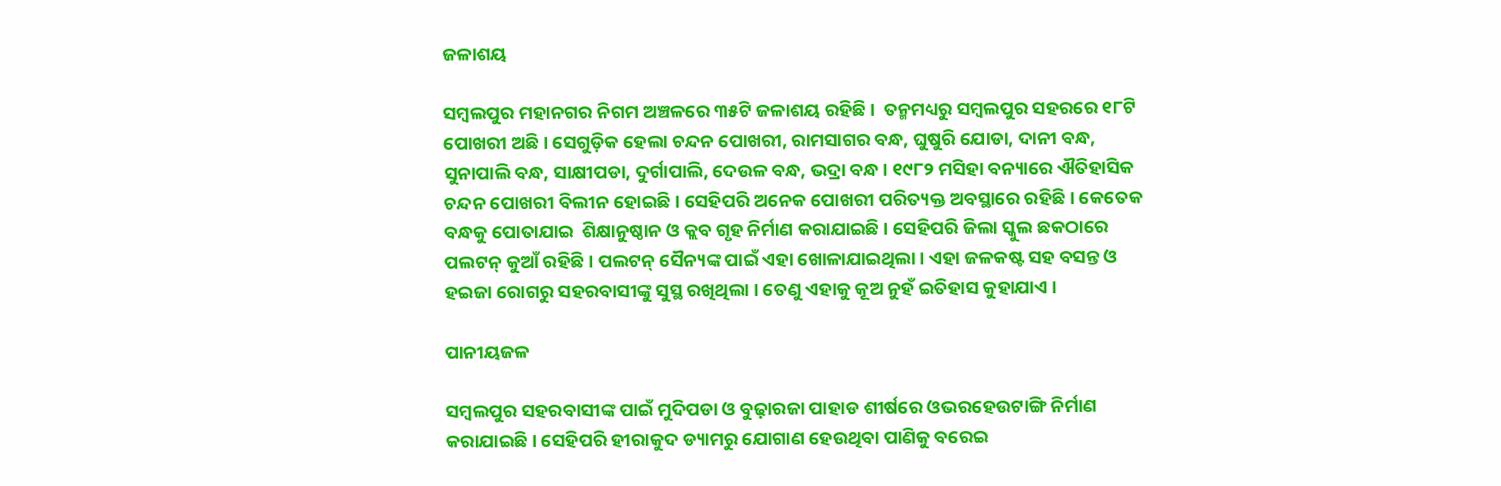ଜଳାଶୟ

ସମ୍ବଲପୁର ମହାନଗର ନିଗମ ଅଞ୍ଚଳରେ ୩୫ଟି ଜଳାଶୟ ରହିଛି ।  ତନ୍ମମଧ୍ୟରୁ ସମ୍ବଲପୁର ସହରରେ ୧୮ଟି ପୋଖରୀ ଅଛି । ସେଗୁଡ଼ିକ ହେଲା ଚନ୍ଦନ ପୋଖରୀ, ରାମସାଗର ବନ୍ଧ, ଘୁଷୁରି ଯୋଡା, ଦାନୀ ବନ୍ଧ,  ସୁନାପାଲି ବନ୍ଧ, ସାକ୍ଷୀପଡା, ଦୁର୍ଗାପାଲି, ଦେଉଳ ବନ୍ଧ, ଭଦ୍ରା ବନ୍ଧ । ୧୯୮୨ ମସିହା ବନ୍ୟାରେ ଐତିହାସିକ ଚନ୍ଦନ ପୋଖରୀ ବିଲୀନ ହୋଇଛି । ସେହିପରି ଅନେକ ପୋଖରୀ ପରିତ୍ୟକ୍ତ ଅବସ୍ଥାରେ ରହିଛି । କେତେକ ବନ୍ଧକୁ ପୋତାଯାଇ  ଶିକ୍ଷାନୁଷ୍ଠାନ ଓ କ୍ଲବ ଗୃହ ନିର୍ମାଣ କରାଯାଇଛି । ସେହିପରି ଜିଲା ସ୍କୁଲ ଛକଠାରେ ପଲଟନ୍ କୁଆଁ ରହିଛି । ପଲଟନ୍ ସୈନ୍ୟଙ୍କ ପାଇଁ ଏହା ଖୋଳାଯାଇଥିଲା । ଏହା ଜଳକଷ୍ଟ ସହ ବସନ୍ତ ଓ ହଇଜା ରୋଗରୁ ସହରବାସୀଙ୍କୁ ସୁସ୍ଥ ରଖିଥିଲା । ତେଣୁ ଏହାକୁ କୂଅ ନୁହଁ ଇତିହାସ କୁହାଯାଏ ।

ପାନୀୟଜଳ

ସମ୍ବଲପୁର ସହରବାସୀଙ୍କ ପାଇଁ ମୁଦିପଡା ଓ ବୁଢ଼ାରଜା ପାହାଡ ଶୀର୍ଷରେ ଓଭରହେଉଟାଙ୍ଗି ନିର୍ମାଣ କରାଯାଇଛି । ସେହିପରି ହୀରାକୁଦ ଡ୍ୟାମରୁ ଯୋଗାଣ ହେଉଥିବା ପାଣିକୁ ବରେଇ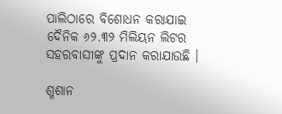ପାଲିଠାରେ ବିଶୋଧନ କରାଯାଇ ଦୈନିକ ୬୨.୩୨ ମିଲିୟନ ଲିଟର ସହରବାସୀଙ୍କୁ ପ୍ରଦାନ କରାଯାଉଛି ।

ଶ୍ମଶାନ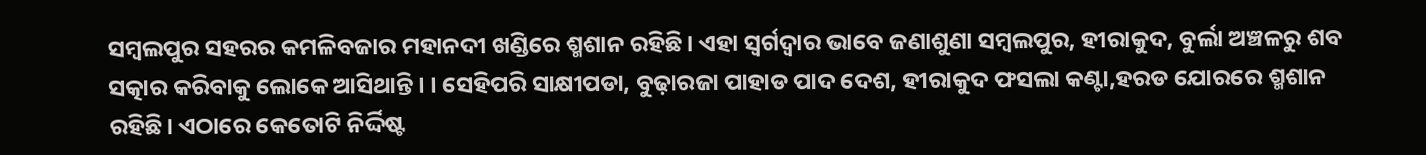ସମ୍ବଲପୁର ସହରର କମଳିବଜାର ମହାନଦୀ ଖଣ୍ଡିରେ ଶ୍ମଶାନ ରହିଛି। ଏହା ସ୍ଵର୍ଗଦ୍ଵାର ଭାବେ ଜଣାଶୁଣା ସମ୍ବଲପୁର, ହୀରାକୁଦ, ବୁର୍ଲା ଅଞ୍ଚଳରୁ ଶବ ସତ୍କାର କରିବାକୁ ଲୋକେ ଆସିଥାନ୍ତି । । ସେହିପରି ସାକ୍ଷୀପଡା, ବୁଢ଼ାରଜା ପାହାଡ ପାଦ ଦେଶ, ହୀରାକୁଦ ଫସଲା କଣ୍ଟା,ହରଡ ଯୋରରେ ଶ୍ମଶାନ ରହିଛି। ଏଠାରେ କେତୋଟି ନିର୍ଦ୍ଦିଷ୍ଟ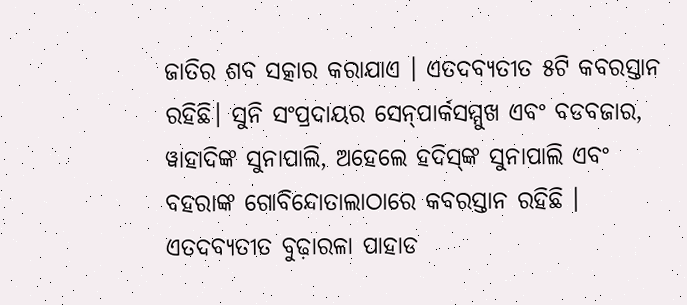ଜାତିର ଶବ ସତ୍କାର କରାଯାଏ । ଏତଦବ୍ୟତୀତ ୫ଟି କବରସ୍ତାନ ରହିଛି। ସୁନି ସଂପ୍ରଦାୟର ସେନ୍‌ପାର୍କସମ୍ମୁଖ ଏବଂ ବଡବଜାର, ୱାହାଦିଙ୍କ ସୁନାପାଲି, ଅହେଲେ ହଦିସ୍‌ଙ୍କ ସୁନାପାଲି ଏବଂ ବହରାଙ୍କ ଗୋବିନ୍ଦୋତାଲାଠାରେ କବରସ୍ତାନ ରହିଛି । ଏତଦବ୍ୟତୀତ ବୁଢ଼ାରଳା ପାହାଡ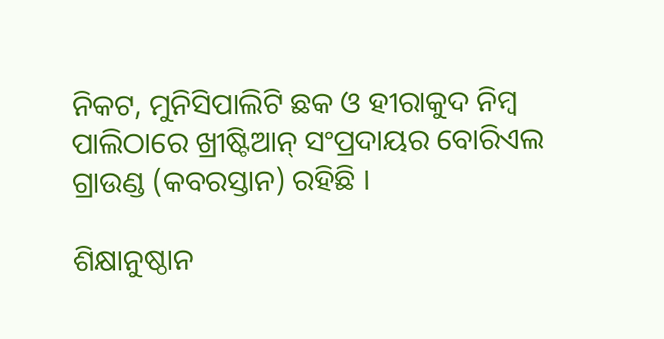ନିକଟ, ମୁନିସିପାଲିଟି ଛକ ଓ ହୀରାକୁଦ ନିମ୍ବ ପାଲିଠାରେ ଖ୍ରୀଷ୍ଟିଆନ୍ ସଂପ୍ରଦାୟର ବୋରିଏଲ ଗ୍ରାଉଣ୍ଡ (କବରସ୍ତାନ) ରହିଛି ।

ଶିକ୍ଷାନୁଷ୍ଠାନ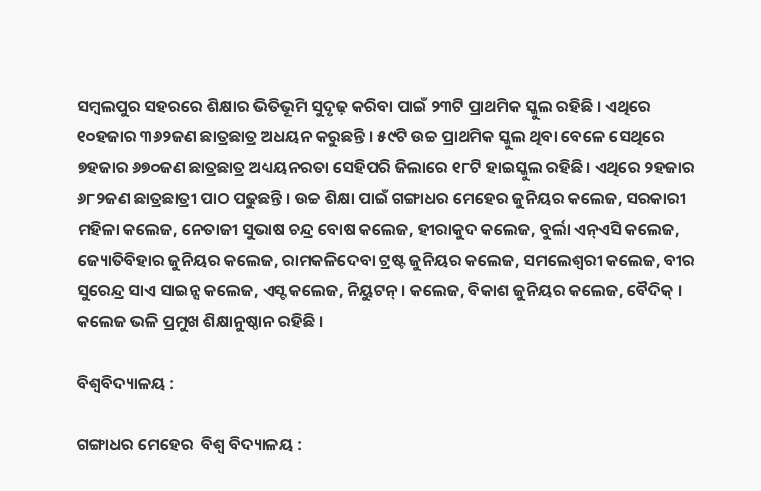ସମ୍ବଲପୁର ସହରରେ ଶିକ୍ଷାର ଭିତିଭୂମି ସୁଦୃଢ଼ କରିବା ପାଇଁ ୨୩ଟି ପ୍ରାଥମିକ ସ୍କୁଲ ରହିଛି । ଏଥିରେ ୧୦ହଜାର ୩୬୨ଜଣ ଛାତ୍ରଛାତ୍ର ଅଧୟନ କରୁଛନ୍ତି । ୫୯ଟି ଉଚ୍ଚ ପ୍ରାଥମିକ ସ୍କୁଲ ଥିବା ବେଳେ ସେଥିରେ ୭ହଜାର ୬୭୦ଜଣ ଛାତ୍ରଛାତ୍ର ଅଧ୍ୟୟନରତା ସେହିପରି ଜିଲାରେ ୧୮ଟି ହାଇସ୍କୁଲ ରହିଛି। ଏଥିରେ ୨ହଜାର ୬୮୨ଜଣ ଛାତ୍ରଛାତ୍ରୀ ପାଠ ପଢୁଛନ୍ତି । ଉଚ୍ଚ ଶିକ୍ଷା ପାଇଁ ଗଙ୍ଗାଧର ମେହେର ଜୁନିୟର କଲେଜ, ସରକାରୀ ମହିଳା କଲେଜ, ନେତାଜୀ ସୁଭାଷ ଚନ୍ଦ୍ର ବୋଷ କଲେଜ, ହୀରାକୁଦ କଲେଜ, ବୁର୍ଲା ଏନ୍‌ଏସି କଲେଜ, ଜ୍ୟୋତିବିହାର ଜୁନିୟର କଲେଜ, ରାମକଳିଦେବା ଟ୍ରଷ୍ଟ ଜୁନିୟର କଲେଜ, ସମଲେଶ୍ଵରୀ କଲେଜ, ବୀର ସୁରେନ୍ଦ୍ର ସାଏ ସାଇନ୍ସ କଲେଜ, ଏସ୍ଟ କଲେଜ, ନିୟୁଟନ୍ । କଲେଜ, ବିକାଶ ଜୁନିୟର କଲେଜ, ବୈଦିକ୍ । କଲେଜ ଭଳି ପ୍ରମୁଖ ଶିକ୍ଷାନୁଷ୍ଠାନ ରହିଛି ।

ବିଶ୍ଵବିଦ୍ୟାଳୟ :

ଗଙ୍ଗାଧର ମେହେର  ବିଶ୍ଵ ବିଦ୍ୟାଳୟ :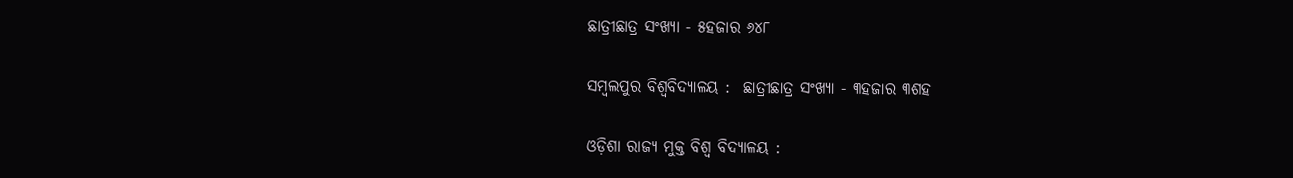ଛାତ୍ରୀଛାତ୍ର ସଂଖ୍ୟା - ୫ହଜାର ୬୪୮

ସମ୍ବଲପୁର ବିଶ୍ଵବିଦ୍ୟାଳୟ :  ଛାତ୍ରୀଛାତ୍ର ସଂଖ୍ୟା - ୩ହଜାର ୩ଶହ

ଓଡ଼ିଶା ରାଜ୍ୟ ମୁକ୍ତ ବିଶ୍ଵ ବିଦ୍ୟାଳୟ :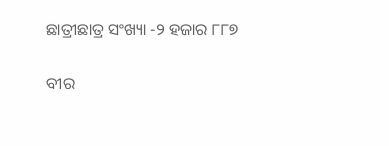ଛାତ୍ରୀଛାତ୍ର ସଂଖ୍ୟା -୨ ହଜାର ୮୮୭

ବୀର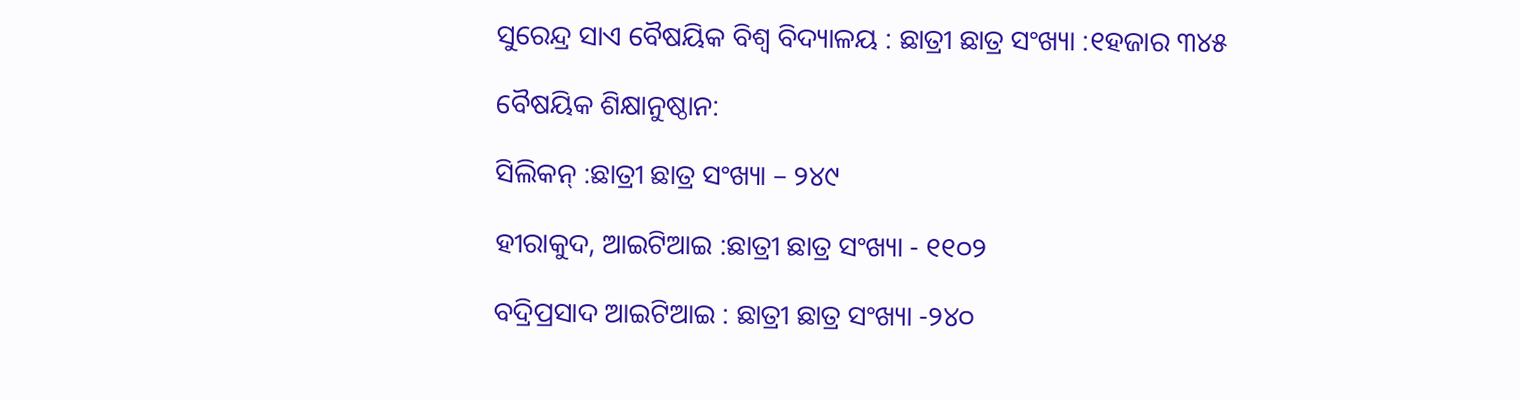ସୁରେନ୍ଦ୍ର ସାଏ ବୈଷୟିକ ବିଶ୍ଵ ବିଦ୍ୟାଳୟ : ଛାତ୍ରୀ ଛାତ୍ର ସଂଖ୍ୟା :୧ହଜାର ୩୪୫

ବୈଷୟିକ ଶିକ୍ଷାନୁଷ୍ଠାନ:

ସିଲିକନ୍ :ଛାତ୍ରୀ ଛାତ୍ର ସଂଖ୍ୟା – ୨୪୯

ହୀରାକୁଦ, ଆଇଟିଆଇ :ଛାତ୍ରୀ ଛାତ୍ର ସଂଖ୍ୟା - ୧୧୦୨

ବଦ୍ରିପ୍ରସାଦ ଆଇଟିଆଇ : ଛାତ୍ରୀ ଛାତ୍ର ସଂଖ୍ୟା -୨୪୦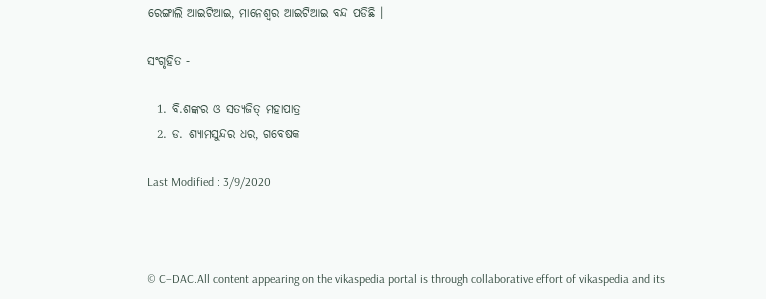ରେଙ୍ଗାଲି ଆଇଟିଆଇ, ମାନେଶ୍ଵର ଆଇଟିଆଇ ବନ୍ଦ ପଡିଛି ।

ସଂଗୃହିତ -

  1. ବି.ଶଙ୍କର ଓ ସତ୍ୟଜିତ୍ ମହାପାତ୍ର
  2. ଡ. ଶ୍ୟାମସୁନ୍ଦର ଧର, ଗବେଷକ

Last Modified : 3/9/2020



© C–DAC.All content appearing on the vikaspedia portal is through collaborative effort of vikaspedia and its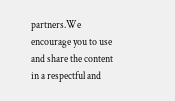partners.We encourage you to use and share the content in a respectful and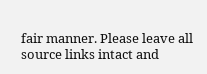fair manner. Please leave all source links intact and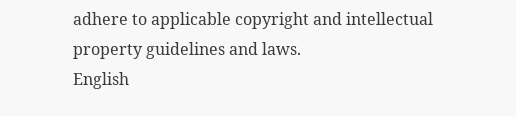adhere to applicable copyright and intellectual property guidelines and laws.
English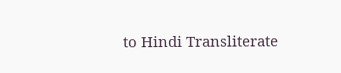to Hindi Transliterate